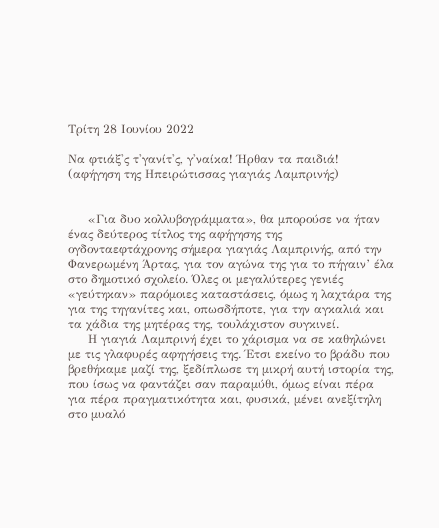Τρίτη 28 Ιουνίου 2022

Να φτιάξ'ς τ'γανίτ'ς, γ'ναίκα! Ήρθαν τα παιδιά! (αφήγηση της Ηπειρώτισσας γιαγιάς Λαμπρινής)


     «Για δυο κολλυβογράμματα», θα μπορούσε να ήταν ένας δεύτερος τίτλος της αφήγησης της ογδονταεφτάχρονης σήμερα γιαγιάς Λαμπρινής, από την Φανερωμένη Άρτας, για τον αγώνα της για το πήγαιν’ έλα στο δημοτικό σχολείο. Όλες οι μεγαλύτερες γενιές «γεύτηκαν» παρόμοιες καταστάσεις, όμως η λαχτάρα της για της τηγανίτες και, οπωσδήποτε, για την αγκαλιά και τα χάδια της μητέρας της, τουλάχιστον συγκινεί.
     Η γιαγιά Λαμπρινή έχει το χάρισμα να σε καθηλώνει με τις γλαφυρές αφηγήσεις της. Έτσι εκείνο το βράδυ που βρεθήκαμε μαζί της, ξεδίπλωσε τη μικρή αυτή ιστορία της, που ίσως να φαντάζει σαν παραμύθι, όμως είναι πέρα για πέρα πραγματικότητα και, φυσικά, μένει ανεξίτηλη στο μυαλό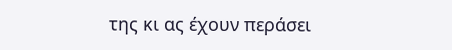της κι ας έχουν περάσει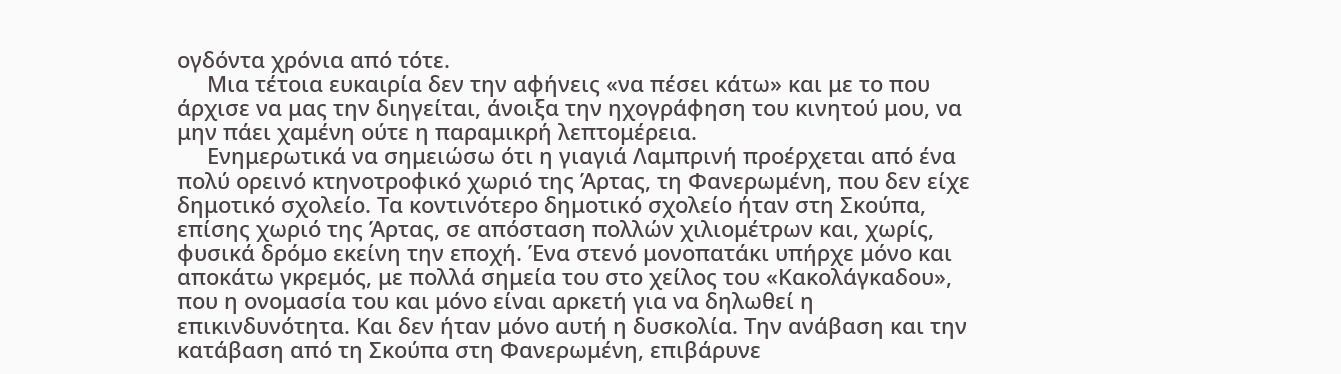ογδόντα χρόνια από τότε.
     Μια τέτοια ευκαιρία δεν την αφήνεις «να πέσει κάτω» και με το που άρχισε να μας την διηγείται, άνοιξα την ηχογράφηση του κινητού μου, να μην πάει χαμένη ούτε η παραμικρή λεπτομέρεια.
     Ενημερωτικά να σημειώσω ότι η γιαγιά Λαμπρινή προέρχεται από ένα πολύ ορεινό κτηνοτροφικό χωριό της Άρτας, τη Φανερωμένη, που δεν είχε δημοτικό σχολείο. Τα κοντινότερο δημοτικό σχολείο ήταν στη Σκούπα, επίσης χωριό της Άρτας, σε απόσταση πολλών χιλιομέτρων και, χωρίς, φυσικά δρόμο εκείνη την εποχή. Ένα στενό μονοπατάκι υπήρχε μόνο και αποκάτω γκρεμός, με πολλά σημεία του στο χείλος του «Κακολάγκαδου», που η ονομασία του και μόνο είναι αρκετή για να δηλωθεί η επικινδυνότητα. Και δεν ήταν μόνο αυτή η δυσκολία. Την ανάβαση και την κατάβαση από τη Σκούπα στη Φανερωμένη, επιβάρυνε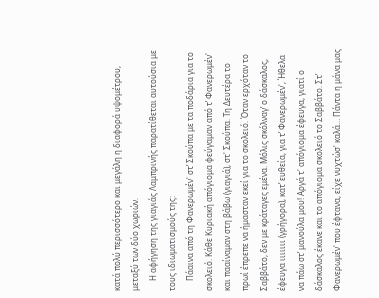κατά πολύ περισσότερο και μεγάλη η διαφορά υψομέτρου, μεταξύ των δύο χωριών.
     Η αφήγηση της γιαγιάς Λαμπρινής παρατίθεται αυτούσια με τους ιδιωματισμούς της:
     Πάαινα από τη Φανερωμέν' στ’ Σκούπα με τα ποδάρια για το σκολειό. Κάθε Κυριακή απόγιομα φεύγαμαν από τ’ Φανερωμέν' και πααίναμαν στη βάβω (γιαγιά), στ' Σκούπα. Τη Δευτέρα το πρωί έπρεπε να ήμασταν εκεί για το σκολειό. Όταν ερχόταν το Σαββάτο, δεν με κράταγες εμένα. Μόλις σκόλναγ’ ο δάσκαλος, έφευγα ιιιιιιι (γρήγορα), κατ’ ευθεία, για τ’ Φανερωμέν', Ήθελα να πάω στ’ μανούλα μου! Αργά τ' απόγιομα έφευγα, γιατί ο δάσκαλος έκανε και το απόγιομα σκολειό το Σαββάτο. Στ’ Φανερωμέν' που έφτανα, είχε νυχτώσ' καλά… Πάντα η μάνα μας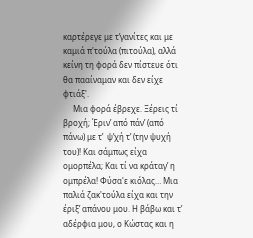καρτέρεγε με τ’γανίτες και με καμιά π'τούλα (πιτούλα), αλλά κείνη τη φορά δεν πίστευε ότι θα πααίναμαν και δεν είχε φτιάξ'.
     Μια φορά έβρεχε. Ξέρεις τί βροχή; Έριν’ από πάν’ (από πάνω) με τ’  ψ’χή τ’ (την ψυχή του)! Και σάμπως είχα ομορπέλα; Και τί να κράταγ’ η ομπρέλα! Φύσα'ε κιόλας… Μια παλιά ζακ'τούλα είχα και την έριξ’ απάνου μου. Η βάβω και τ’ αδέρφια μου, ο Κώστας και η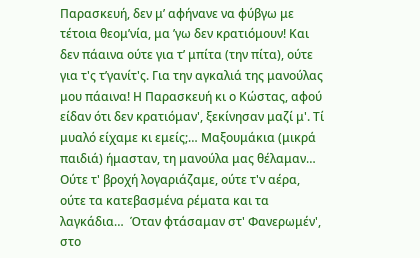Παρασκευή, δεν μ’ αφήνανε να φύβγω με τέτοια θεομ’νία, μα ’γω δεν κρατιόμουν! Και δεν πάαινα ούτε για τ’ μπίτα (την πίτα), ούτε για τ'ς τ’γανίτ'ς. Για την αγκαλιά της μανούλας μου πάαινα! Η Παρασκευή κι ο Κώστας, αφού είδαν ότι δεν κρατιόμαν', ξεκίνησαν μαζί μ'. Τί μυαλό είχαμε κι εμείς;… Μαξουμάκια (μικρά παιδιά) ήμασταν, τη μανούλα μας θέλαμαν… Ούτε τ' βροχή λογαριάζαμε, ούτε τ'ν αέρα, ούτε τα κατεβασμένα ρέματα και τα λαγκάδια…  Όταν φτάσαμαν στ' Φανερωμέν', στο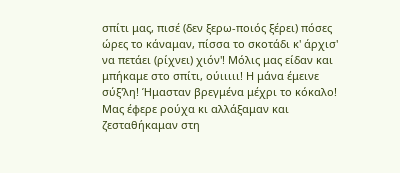σπίτι μας, πισέ (δεν ξερω-ποιός ξέρει) πόσες ώρες το κάναμαν, πίσσα το σκοτάδι κ' άρχισ' να πετάει (ρίχνει) χιόν'! Μόλις μας είδαν και μπήκαμε στο σπίτι, ούιιιιι! Η μάνα έμεινε σύξ'λη! Ήμασταν βρεγμένα μέχρι το κόκαλο! Μας έφερε ρούχα κι αλλάξαμαν και ζεσταθήκαμαν στη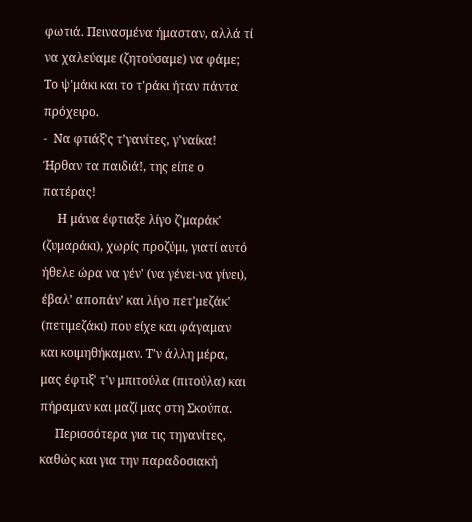φωτιά. Πεινασμένα ήμασταν, αλλά τί να χαλεύαμε (ζητούσαμε) να φάμε; Το ψ'μάκι και το τ'ράκι ήταν πάντα πρόχειρο.
-  Να φτιάξ'ς τ’γανίτες, γ'ναίκα! Ήρθαν τα παιδιά!, της είπε ο πατέρας!
     Η μάνα έφτιαξε λίγο ζ’μαράκ' (ζυμαράκι), χωρίς προζύμι, γιατί αυτό ήθελε ώρα να γέν' (να γένει-να γίνει), έβαλ’ αποπάν’ και λίγο πετ'μεζάκ' (πετιμεζάκι) που είχε και φάγαμαν και κοιμηθήκαμαν. Τ’ν άλλη μέρα, μας έφτιξ' τ'ν μπιτούλα (πιτούλα) και πήραμαν και μαζί μας στη Σκούπα.
     Περισσότερα για τις τηγανίτες, καθώς και για την παραδοσιακή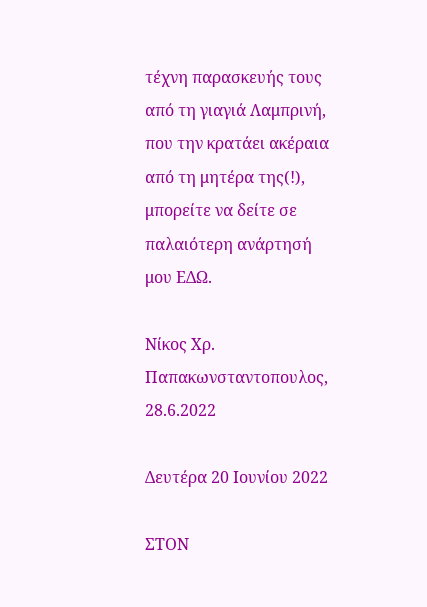τέχνη παρασκευής τους από τη γιαγιά Λαμπρινή, που την κρατάει ακέραια από τη μητέρα της(!), μπορείτε να δείτε σε παλαιότερη ανάρτησή μου ΕΔΩ.

Νίκος Χρ. Παπακωνσταντοπουλος, 28.6.2022

Δευτέρα 20 Ιουνίου 2022

ΣΤΟΝ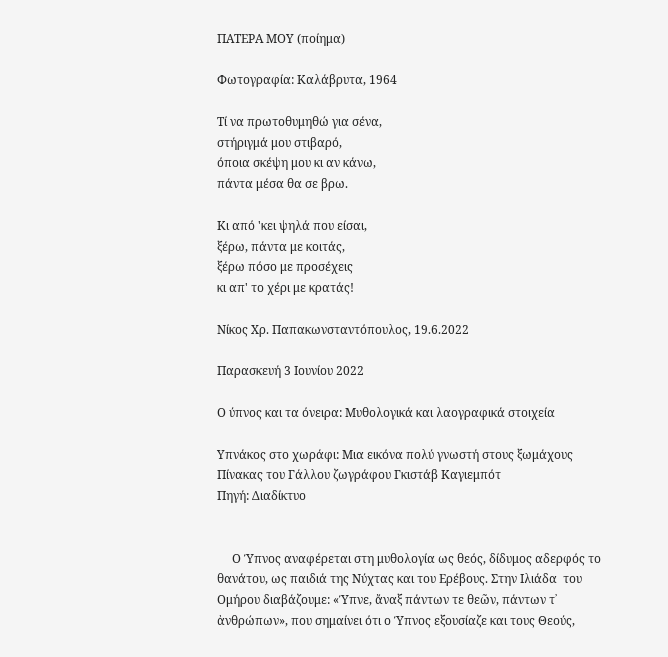ΠΑΤΕΡΑ ΜΟΥ (ποίημα)

Φωτογραφία: Καλάβρυτα, 1964

Τί να πρωτοθυμηθώ για σένα,
στήριγμά μου στιβαρό,
όποια σκέψη μου κι αν κάνω,
πάντα μέσα θα σε βρω.

Κι από 'κει ψηλά που είσαι,
ξέρω, πάντα με κοιτάς,
ξέρω πόσο με προσέχεις
κι απ' το χέρι με κρατάς!

Νίκος Χρ. Παπακωνσταντόπουλος, 19.6.2022

Παρασκευή 3 Ιουνίου 2022

Ο ύπνος και τα όνειρα: Μυθολογικά και λαογραφικά στοιχεία

Υπνάκος στο χωράφι: Μια εικόνα πολύ γνωστή στους ξωμάχους
Πίνακας του Γάλλου ζωγράφου Γκιστάβ Καγιεμπότ
Πηγή: Διαδίκτυο


     Ο Ύπνος αναφέρεται στη μυθολογία ως θεός, δίδυμος αδερφός το θανάτου, ως παιδιά της Νύχτας και του Ερέβους. Στην Ιλιάδα  του Ομήρου διαβάζουμε: «Ύπνε, ἄναξ πάντων τε θεῶν, πάντων τ᾽ ἀνθρώπων», που σημαίνει ότι ο Ύπνος εξουσίαζε και τους Θεούς,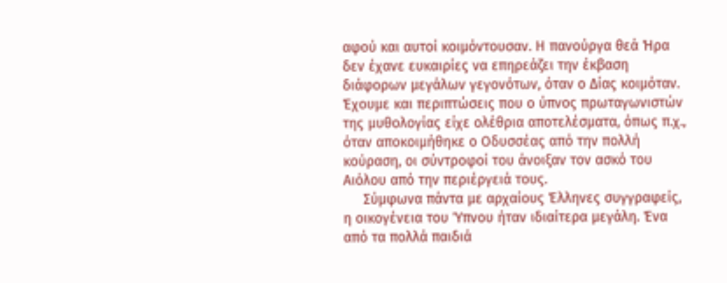αφού και αυτοί κοιμόντουσαν. Η πανούργα θεά Ήρα δεν έχανε ευκαιρίες να επηρεάζει την έκβαση διάφορων μεγάλων γεγονότων, όταν ο Δίας κοιμόταν. Έχουμε και περιπτώσεις που ο ύπνος πρωταγωνιστών της μυθολογίας είχε ολέθρια αποτελέσματα, όπως π.χ., όταν αποκοιμήθηκε ο Οδυσσέας από την πολλή κούραση, οι σύντροφοί του άνοιξαν τον ασκό του Αιόλου από την περιέργειά τους.
     Σύμφωνα πάντα με αρχαίους Έλληνες συγγραφείς, η οικογένεια του Ύπνου ήταν ιδιαίτερα μεγάλη. Ένα από τα πολλά παιδιά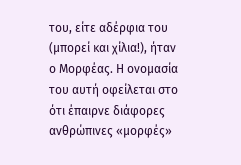του, είτε αδέρφια του (μπορεί και χίλια!), ήταν ο Μορφέας. Η ονομασία του αυτή οφείλεται στο ότι έπαιρνε διάφορες ανθρώπινες «μορφές»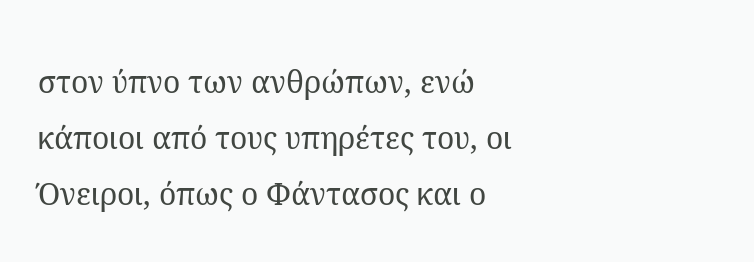στον ύπνο των ανθρώπων, ενώ κάποιοι από τους υπηρέτες του, οι Όνειροι, όπως ο Φάντασος και ο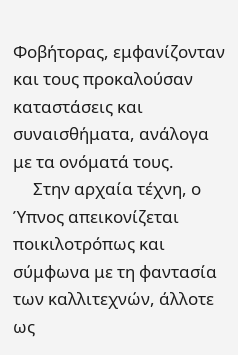Φοβήτορας, εμφανίζονταν και τους προκαλούσαν καταστάσεις και συναισθήματα, ανάλογα με τα ονόματά τους.
     Στην αρχαία τέχνη, ο Ύπνος απεικονίζεται ποικιλοτρόπως και σύμφωνα με τη φαντασία των καλλιτεχνών, άλλοτε ως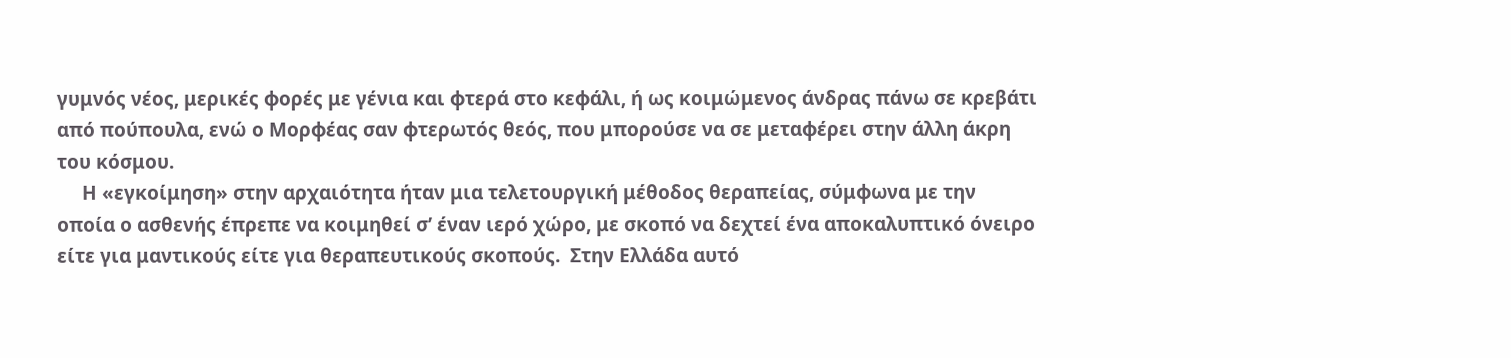γυμνός νέος, μερικές φορές με γένια και φτερά στο κεφάλι, ή ως κοιμώμενος άνδρας πάνω σε κρεβάτι από πούπουλα, ενώ ο Μορφέας σαν φτερωτός θεός, που μπορούσε να σε μεταφέρει στην άλλη άκρη του κόσμου.
     Η «εγκοίμηση» στην αρχαιότητα ήταν μια τελετουργική μέθοδος θεραπείας, σύμφωνα με την  οποία ο ασθενής έπρεπε να κοιμηθεί σ’ έναν ιερό χώρο, με σκοπό να δεχτεί ένα αποκαλυπτικό όνειρο είτε για μαντικούς είτε για θεραπευτικούς σκοπούς.  Στην Ελλάδα αυτό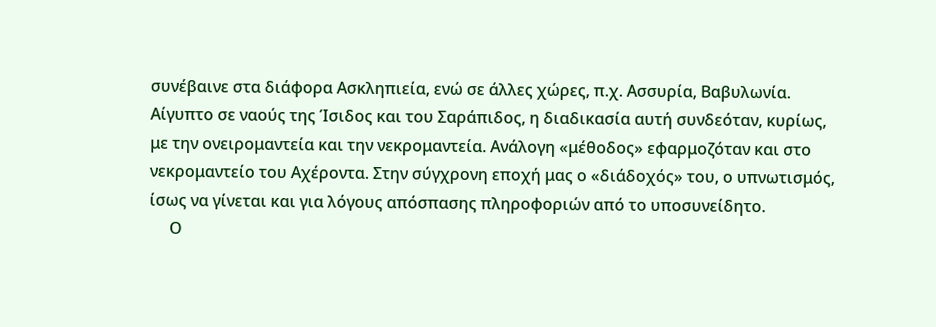συνέβαινε στα διάφορα Ασκληπιεία, ενώ σε άλλες χώρες, π.χ. Ασσυρία, Βαβυλωνία. Αίγυπτο σε ναούς της Ίσιδος και του Σαράπιδος, η διαδικασία αυτή συνδεόταν, κυρίως, με την ονειρομαντεία και την νεκρομαντεία. Ανάλογη «μέθοδος» εφαρμοζόταν και στο νεκρομαντείο του Αχέροντα. Στην σύγχρονη εποχή μας ο «διάδοχός» του, ο υπνωτισμός, ίσως να γίνεται και για λόγους απόσπασης πληροφοριών από το υποσυνείδητο.
     Ο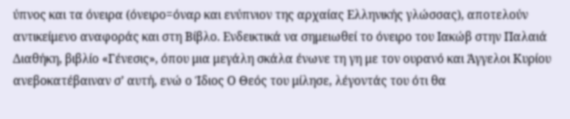ύπνος και τα όνειρα (όνειρο=όναρ και ενύπνιον της αρχαίας Ελληνικής γλώσσας), αποτελούν αντικείμενο αναφοράς και στη Βίβλο. Ενδεικτικά να σημειωθεί το όνειρο του Ιακώβ στην Παλαιά Διαθήκη, βιβλίο «Γένεσις», όπου μια μεγάλη σκάλα ένωνε τη γη με τον ουρανό και Άγγελοι Κυρίου ανεβοκατέβαιναν σ’ αυτή, ενώ ο Ίδιος Ο Θεός του μίλησε, λέγοντάς του ότι θα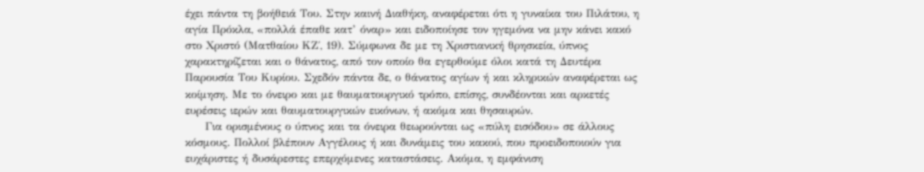έχει πάντα τη βοήθειά Του. Στην καινή Διαθήκη, αναφέρεται ότι η γυναίκα του Πιλάτου, η αγία Πρόκλα, «πολλά έπαθε κατ’ όναρ» και ειδοποίησε τον ηγεμόνα να μην κάνει κακό στο Χριστό (Ματθαίου ΚΖ΄, 19). Σύμφωνα δε με τη Χριστιανική θρησκεία, ύπνος χαρακτηρίζεται και ο θάνατος, από τον οποίο θα εγερθούμε όλοι κατά τη Δευτέρα Παρουσία Του Κυρίου. Σχεδόν πάντα δε, ο θάνατος αγίων ή και κληρικών αναφέρεται ως κοίμηση. Με το όνειρο και με θαυματουργικό τρόπο, επίσης, συνδέονται και αρκετές ευρέσεις ιερών και θαυματουργικών εικόνων, ή ακόμα και θησαυρών.
     Για ορισμένους ο ύπνος και τα όνειρα θεωρούνται ως «πύλη εισόδου» σε άλλους κόσμους. Πολλοί βλέπουν Αγγέλους ή και δυνάμεις του κακού, που προειδοποιούν για ευχάριστες ή δυσάρεστες επερχόμενες καταστάσεις. Ακόμα, η εμφάνιση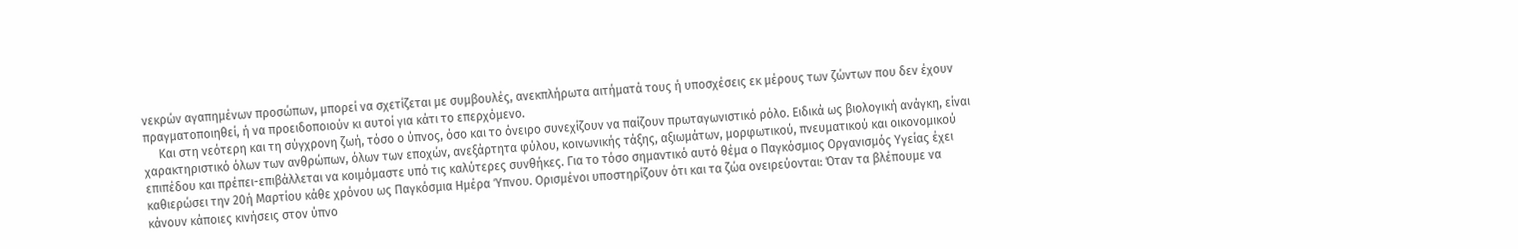νεκρών αγαπημένων προσώπων, μπορεί να σχετίζεται με συμβουλές, ανεκπλήρωτα αιτήματά τους ή υποσχέσεις εκ μέρους των ζώντων που δεν έχουν πραγματοποιηθεί, ή να προειδοποιούν κι αυτοί για κάτι το επερχόμενο.
     Και στη νεότερη και τη σύγχρονη ζωή, τόσο ο ύπνος, όσο και το όνειρο συνεχίζουν να παίζουν πρωταγωνιστικό ρόλο. Ειδικά ως βιολογική ανάγκη, είναι χαρακτηριστικό όλων των ανθρώπων, όλων των εποχών, ανεξάρτητα φύλου, κοινωνικής τάξης, αξιωμάτων, μορφωτικού, πνευματικού και οικονομικού επιπέδου και πρέπει-επιβάλλεται να κοιμόμαστε υπό τις καλύτερες συνθήκες. Για το τόσο σημαντικό αυτό θέμα ο Παγκόσμιος Οργανισμός Υγείας έχει καθιερώσει την 20ή Μαρτίου κάθε χρόνου ως Παγκόσμια Ημέρα Ύπνου. Ορισμένοι υποστηρίζουν ότι και τα ζώα ονειρεύονται: Όταν τα βλέπουμε να κάνουν κάποιες κινήσεις στον ύπνο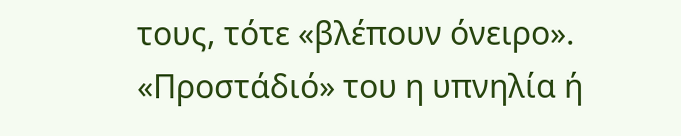τους, τότε «βλέπουν όνειρο». «Προστάδιό» του η υπνηλία ή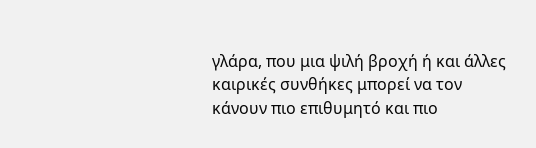γλάρα, που μια ψιλή βροχή ή και άλλες καιρικές συνθήκες μπορεί να τον κάνουν πιο επιθυμητό και πιο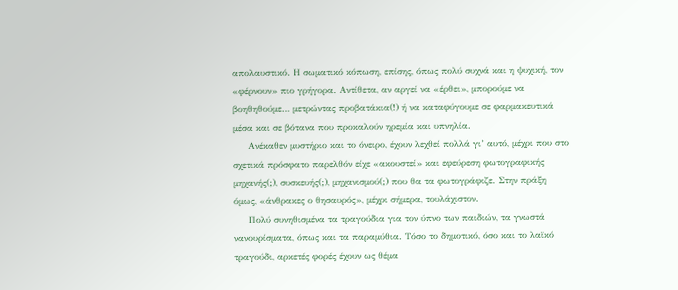απολαυστικό. Η σωματικό κόπωση, επίσης, όπως πολύ συχνά και η ψυχική, τον «φέρνουν» πιο γρήγορα. Αντίθετα, αν αργεί να «έρθει», μπορούμε να βοηθηθούμε… μετρώντας προβατάκια(!) ή να καταφύγουμε σε φαρμακευτικά μέσα και σε βότανα που προκαλούν ηρεμία και υπνηλία.
     Ανέκαθεν μυστήριο και το όνειρο, έχουν λεχθεί πολλά γι’ αυτό, μέχρι που στο σχετικά πρόσφατο παρελθόν είχε «ακουστεί» και εφεύρεση φωτογραφικής μηχανής(;), συσκευής(;), μηχανισμού(;) που θα τα φωτογράφιζε. Στην πράξη όμως, «άνθρακες ο θησαυρός», μέχρι σήμερα, τουλάχιστον.
     Πολύ συνηθισμένα τα τραγούδια για τον ύπνο των παιδιών, τα γνωστά νανουρίσματα, όπως και τα παραμύθια. Τόσο το δημοτικό, όσο και το λαϊκό τραγούδι, αρκετές φορές έχουν ως θέμα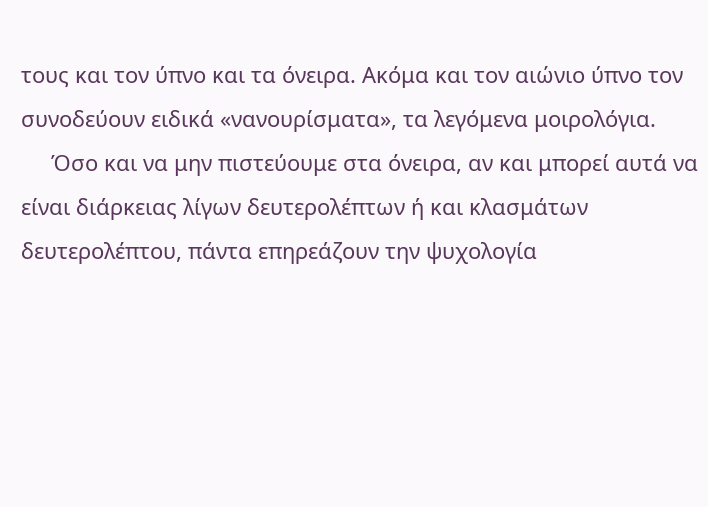τους και τον ύπνο και τα όνειρα. Ακόμα και τον αιώνιο ύπνο τον συνοδεύουν ειδικά «νανουρίσματα», τα λεγόμενα μοιρολόγια.
     Όσο και να μην πιστεύουμε στα όνειρα, αν και μπορεί αυτά να είναι διάρκειας λίγων δευτερολέπτων ή και κλασμάτων δευτερολέπτου, πάντα επηρεάζουν την ψυχολογία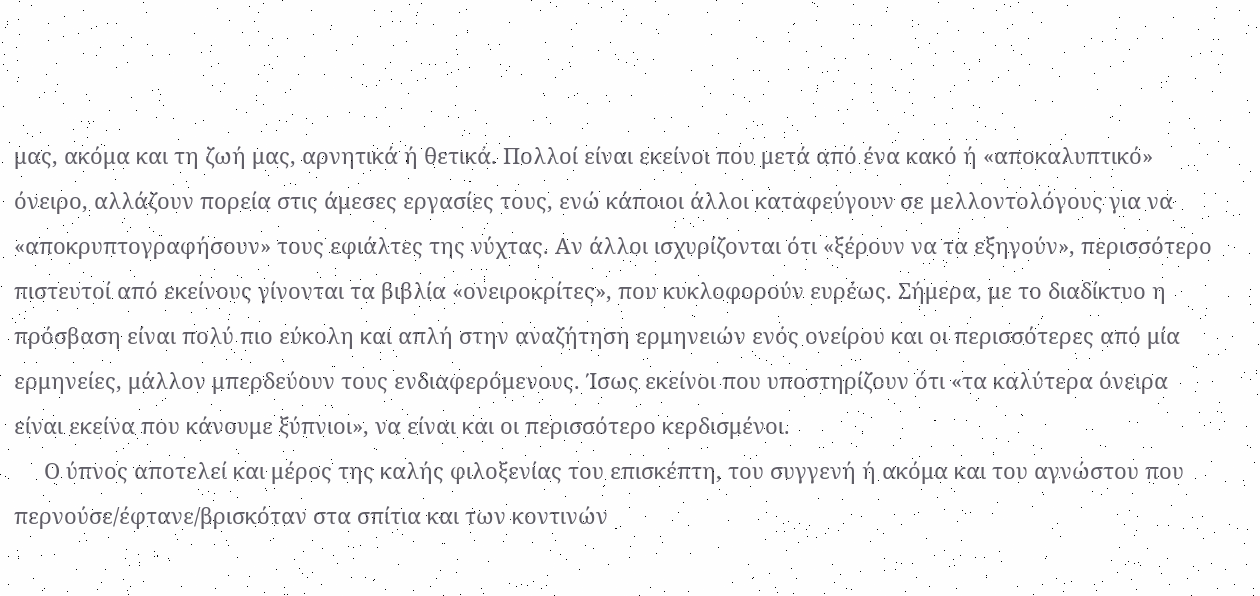μας, ακόμα και τη ζωή μας, αρνητικά ή θετικά. Πολλοί είναι εκείνοι που μετά από ένα κακό ή «αποκαλυπτικό» όνειρο, αλλάζουν πορεία στις άμεσες εργασίες τους, ενώ κάποιοι άλλοι καταφεύγουν σε μελλοντολόγους για να «αποκρυπτογραφήσουν» τους εφιάλτες της νύχτας. Αν άλλοι ισχυρίζονται ότι «ξέρουν να τα εξηγούν», περισσότερο πιστευτοί από εκείνους γίνονται τα βιβλία «ονειροκρίτες», που κυκλοφορούν ευρέως. Σήμερα, με το διαδίκτυο η πρόσβαση είναι πολύ πιο εύκολη και απλή στην αναζήτηση ερμηνειών ενός ονείρου και οι περισσότερες από μία ερμηνείες, μάλλον μπερδεύουν τους ενδιαφερόμενους. Ίσως εκείνοι που υποστηρίζουν ότι «τα καλύτερα όνειρα είναι εκείνα που κάνουμε ξύπνιοι», να είναι και οι περισσότερο κερδισμένοι.
     Ο ύπνος αποτελεί και μέρος της καλής φιλοξενίας του επισκέπτη, του συγγενή ή ακόμα και του αγνώστου που περνούσε/έφτανε/βρισκόταν στα σπίτια και των κοντινών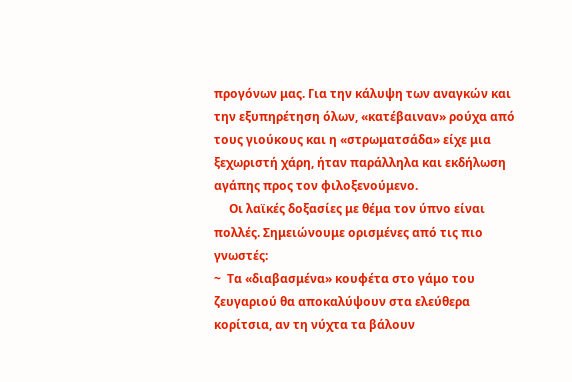προγόνων μας. Για την κάλυψη των αναγκών και την εξυπηρέτηση όλων, «κατέβαιναν» ρούχα από τους γιούκους και η «στρωματσάδα» είχε μια ξεχωριστή χάρη, ήταν παράλληλα και εκδήλωση αγάπης προς τον φιλοξενούμενο.
     Οι λαϊκές δοξασίες με θέμα τον ύπνο είναι πολλές. Σημειώνουμε ορισμένες από τις πιο γνωστές:
~  Τα «διαβασμένα» κουφέτα στο γάμο του ζευγαριού θα αποκαλύψουν στα ελεύθερα κορίτσια, αν τη νύχτα τα βάλουν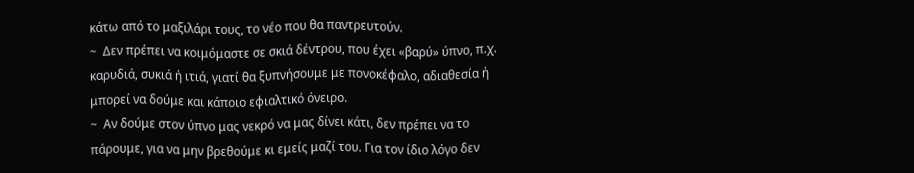κάτω από το μαξιλάρι τους, το νέο που θα παντρευτούν.
~  Δεν πρέπει να κοιμόμαστε σε σκιά δέντρου, που έχει «βαρύ» ύπνο, π.χ. καρυδιά, συκιά ή ιτιά, γιατί θα ξυπνήσουμε με πονοκέφαλο, αδιαθεσία ή μπορεί να δούμε και κάποιο εφιαλτικό όνειρο.
~  Αν δούμε στον ύπνο μας νεκρό να μας δίνει κάτι, δεν πρέπει να το πάρουμε, για να μην βρεθούμε κι εμείς μαζί του. Για τον ίδιο λόγο δεν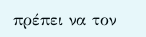πρέπει να τον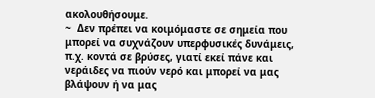ακολουθήσουμε.
~  Δεν πρέπει να κοιμόμαστε σε σημεία που μπορεί να συχνάζουν υπερφυσικές δυνάμεις, π.χ. κοντά σε βρύσες, γιατί εκεί πάνε και νεράιδες να πιούν νερό και μπορεί να μας βλάψουν ή να μας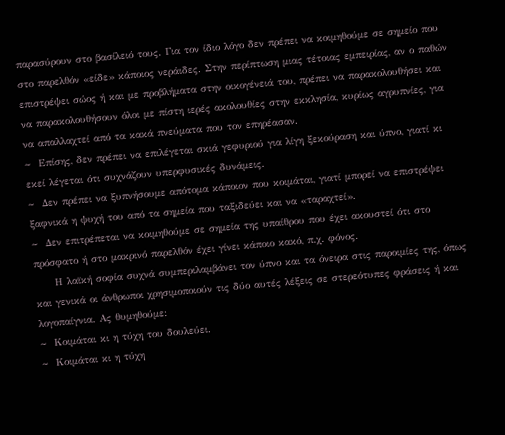παρασύρουν στο βασίλειό τους. Για τον ίδιο λόγο δεν πρέπει να κοιμηθούμε σε σημείο που στο παρελθόν «είδε» κάποιος νεράιδες. Στην περίπτωση μιας τέτοιας εμπειρίας, αν ο παθών επιστρέψει σώος ή και με προβλήματα στην οικογένειά του, πρέπει να παρακολουθήσει και να παρακολουθήσουν όλοι με πίστη ιερές ακολουθίες στην εκκλησία, κυρίως αγρυπνίες, για να απαλλαχτεί από τα κακά πνεύματα που τον επηρέασαν.
~  Επίσης, δεν πρέπει να επιλέγεται σκιά γεφυριού για λίγη ξεκούραση και ύπνο, γιατί κι εκεί λέγεται ότι συχνάζουν υπερφυσικές δυνάμεις.
~  Δεν πρέπει να ξυπνήσουμε απότομα κάποιον που κοιμάται, γιατί μπορεί να επιστρέψει ξαφνικά η ψυχή του από τα σημεία που ταξιδεύει και να «ταραχτεί».
~  Δεν επιτρέπεται να κοιμηθούμε σε σημεία της υπαίθρου που έχει ακουστεί ότι στο πρόσφατο ή στο μακρινό παρελθόν έχει γίνει κάποιο κακό, π.χ. φόνος.
     Η λαϊκή σοφία συχνά συμπεριλαμβάνει τον ύπνο και τα όνειρα στις παροιμίες της, όπως και γενικά οι άνθρωποι χρησιμοποιούν τις δύο αυτές λέξεις σε στερεότυπες φράσεις ή και λογοπαίγνια. Ας θυμηθούμε:
~  Κοιμάται κι η τύχη του δουλεύει.
~  Κοιμάται κι η τύχη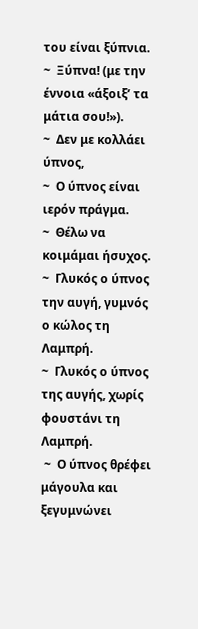του είναι ξύπνια.
~  Ξύπνα! (με την έννοια «άξοιξ’ τα μάτια σου!»).
~  Δεν με κολλάει ύπνος,
~  Ο ύπνος είναι ιερόν πράγμα.
~  Θέλω να κοιμάμαι ήσυχος.
~  Γλυκός ο ύπνος την αυγή, γυμνός ο κώλος τη Λαμπρή.
~  Γλυκός ο ύπνος της αυγής, χωρίς φουστάνι τη Λαμπρή.
 ~  Ο ύπνος θρέφει μάγουλα και ξεγυμνώνει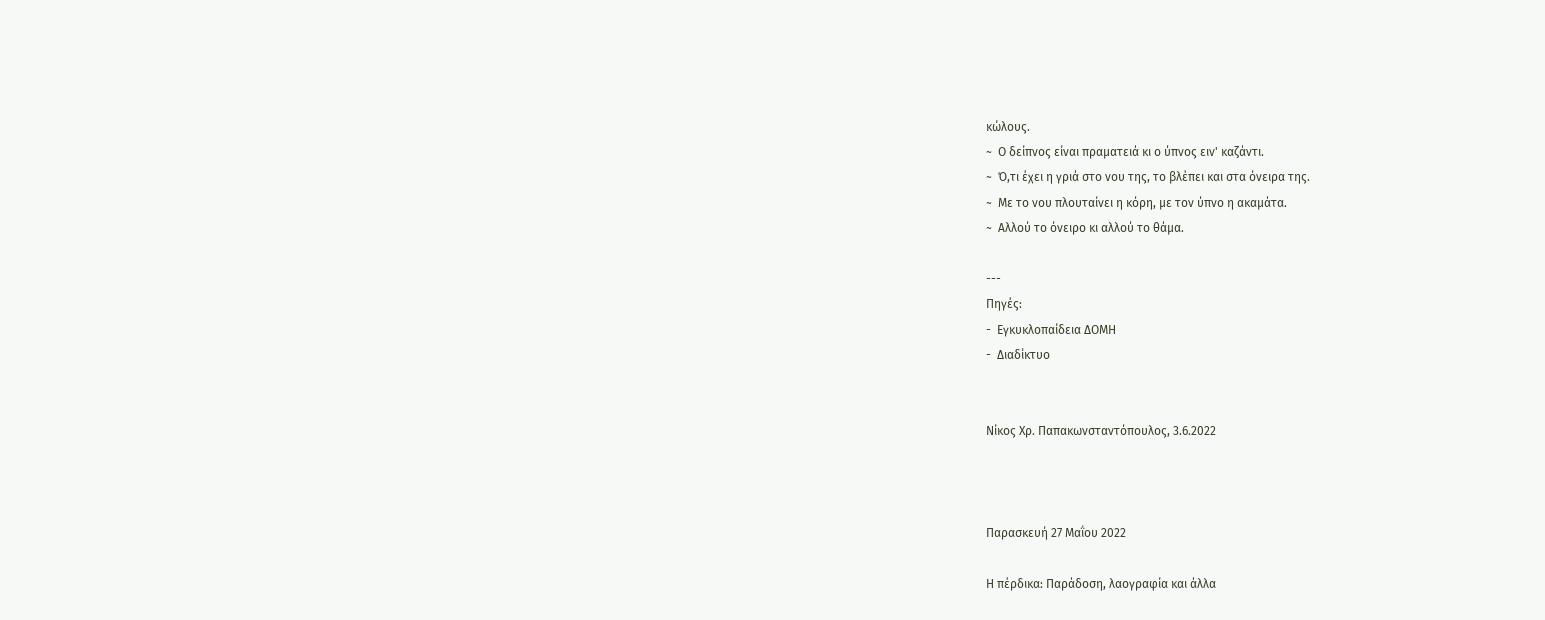κώλους.
~  Ο δείπνος είναι πραματειά κι ο ύπνος ειν' καζάντι.
~  Ό,τι έχει η γριά στο νου της, το βλέπει και στα όνειρα της.
~  Με το νου πλουταίνει η κόρη, με τον ύπνο η ακαμάτα.
~  Αλλού το όνειρο κι αλλού το θάμα.

---
Πηγές:
-  Εγκυκλοπαίδεια ΔΟΜΗ
-  Διαδίκτυο


Νίκος Χρ. Παπακωνσταντόπουλος, 3.6.2022



Παρασκευή 27 Μαΐου 2022

Η πέρδικα: Παράδοση, λαογραφία και άλλα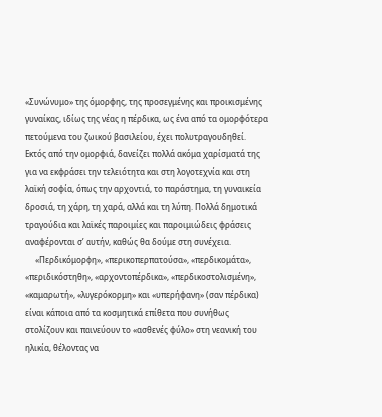«Συνώνυμο» της όμορφης, της προσεγμένης και προικισμένης γυναίκας, ιδίως της νέας η πέρδικα, ως ένα από τα ομορφότερα πετούμενα του ζωικού βασιλείου, έχει πολυτραγουδηθεί. Εκτός από την ομορφιά, δανείζει πολλά ακόμα χαρίσματά της για να εκφράσει την τελειότητα και στη λογοτεχνία και στη λαϊκή σοφία, όπως την αρχοντιά, το παράστημα, τη γυναικεία δροσιά, τη χάρη, τη χαρά, αλλά και τη λύπη. Πολλά δημοτικά τραγούδια και λαϊκές παροιμίες και παροιμιώδεις φράσεις αναφέρονται σ’ αυτήν, καθώς θα δούμε στη συνέχεια.
     «Περδικόμορφη», «περικοπερπατούσα», «περδικομάτα», «περιδικόστηθη», «αρχοντοπέρδικα», «περδικοστολισμένη», «καμαρωτή», «λυγερόκορμη» και «υπερήφανη» (σαν πέρδικα) είναι κάποια από τα κοσμητικά επίθετα που συνήθως στολίζουν και παινεύουν το «ασθενές φύλο» στη νεανική του ηλικία, θέλοντας να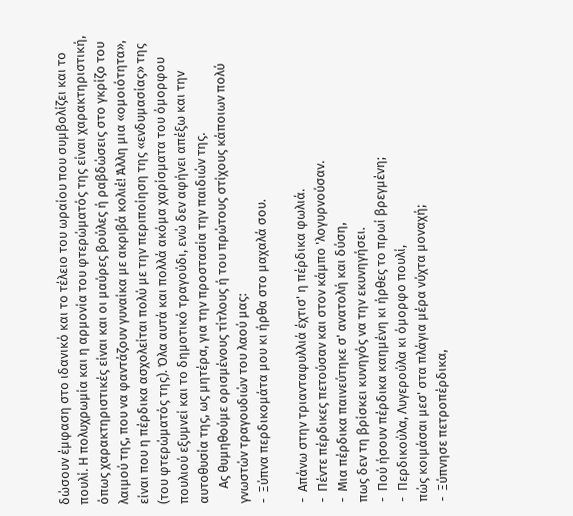δώσουν έμφαση στο ιδανικό και το τέλειο του ωραίου που συμβολίζει και το πουλί. Η πολυχρωμία και η αρμονία του φτερώματός της είναι χαρακτηριστική, όπως χαρακτηριστικές είναι και οι μαύρες βούλες ή ραβδώσεις στο γκρίζο του λαιμού της, που να φαντάζουν γυναίκα με ακριβά κολιέ! Άλλη μια «ομοιότητα», είναι που η πέρδικα ασχολείται πολύ με την περιποίηση της «ενδυμασίας» της (του φτερώματός της). Όλα αυτά και πολλά ακόμα χαρίσματα του όμορφου πουλιού εξυμνεί και το δημοτικό τραγούδι, ενώ δεν αφήνει απέξω και την αυτοθυσία της, ως μητέρα, για την προστασία την παιδιών της.
     Ας θυμηθούμε ορισμένους τίτλους ή του πρώτους στίχους κάποιων πολύ γνωστών τραγουδιών του λαού μας:
-  Ξύπνα περδικομάτα μου κι ήρθα στο μαχαλά σου.

-  Απάνω στην τριανταφυλλιά έχτισ' η πέρδικα φωλιά.
-  Πέντε πέρδικες πετούσαν και στον κάμπο 'λογυρνούσαν.
-  Μια πέρδικα παινεύτηκε σ' ανατολή και δύση,
πως δεν τη βρίσκει κυνηγός να την εκυνηγήσει.
-  Πού ήσουν πέρδικα καημένη κι ήρθες το πρωί βρεγμένη;
-  Περδικούλα, Λυγερούλα κι όμορφο πουλί,
πώς κοιμάσαι μεσ' στα πλάγια μέρα νύχτα μοναχή;
-  Ξύπνησε πετροπέρδικα,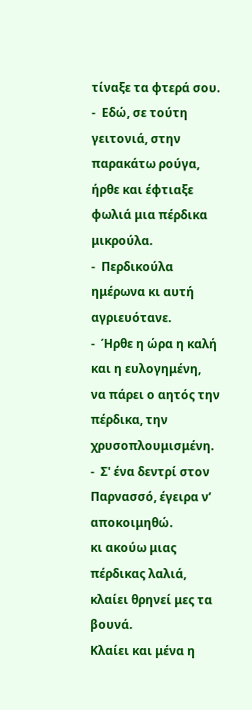τίναξε τα φτερά σου.
-  Εδώ, σε τούτη γειτονιά, στην παρακάτω ρούγα,
ήρθε και έφτιαξε φωλιά μια πέρδικα μικρούλα.
-  Περδικούλα ημέρωνα κι αυτή αγριευότανε.
-  Ήρθε η ώρα η καλή και η ευλογημένη,
να πάρει ο αητός την πέρδικα, την χρυσοπλουμισμένη.
-  Σ' ένα δεντρί στον Παρνασσό, έγειρα ν’ αποκοιμηθώ.
κι ακούω μιας πέρδικας λαλιά, κλαίει θρηνεί μες τα βουνά.
Κλαίει και μένα η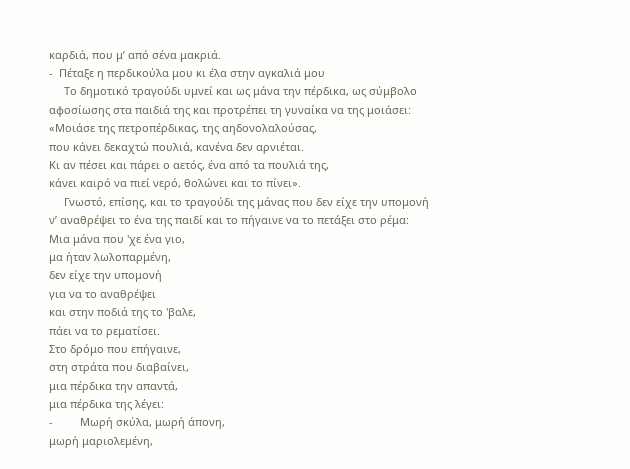καρδιά, που μ’ από σένα μακριά.
-  Πέταξε η περδικούλα μου κι έλα στην αγκαλιά μου
     Το δημοτικό τραγούδι υμνεί και ως μάνα την πέρδικα, ως σύμβολο αφοσίωσης στα παιδιά της και προτρέπει τη γυναίκα να της μοιάσει:
«Μοιάσε της πετροπέρδικας, της αηδονολαλούσας,
που κάνει δεκαχτώ πουλιά, κανένα δεν αρνιέται.
Κι αν πέσει και πάρει ο αετός, ένα από τα πουλιά της,
κάνει καιρό να πιεί νερό, θολώνει και το πίνει».
     Γνωστό, επίσης, και το τραγούδι της μάνας που δεν είχε την υπομονή ν’ αναθρέψει το ένα της παιδί και το πήγαινε να το πετάξει στο ρέμα:
Μια μάνα που 'χε ένα γιο,
μα ήταν λωλοπαρμένη,
δεν είχε την υπομονή
για να το αναθρέψει
και στην ποδιά της το 'βαλε,
πάει να το ρεματίσει.
Στο δρόμο που επήγαινε,
στη στράτα που διαβαίνει,
μια πέρδικα την απαντά,
μια πέρδικα της λέγει:
-         Μωρή σκύλα, μωρή άπονη,
μωρή μαριολεμένη,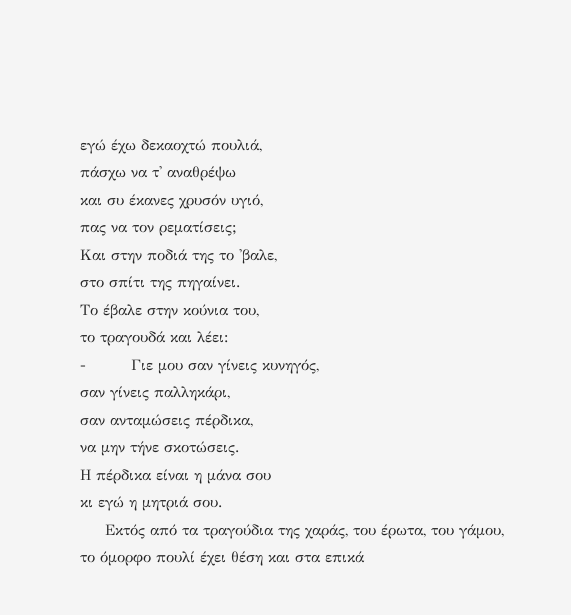εγώ έχω δεκαοχτώ πουλιά,
πάσχω να τ' αναθρέψω
και συ έκανες χρυσόν υγιό,
πας να τον ρεματίσεις;
Και στην ποδιά της το 'βαλε,
στο σπίτι της πηγαίνει.
Το έβαλε στην κούνια του,
το τραγουδά και λέει:
-         Γιε μου σαν γίνεις κυνηγός,
σαν γίνεις παλληκάρι,
σαν ανταμώσεις πέρδικα,
να μην τήνε σκοτώσεις.
Η πέρδικα είναι η μάνα σου
κι εγώ η μητριά σου.
     Εκτός από τα τραγούδια της χαράς, του έρωτα, του γάμου, το όμορφο πουλί έχει θέση και στα επικά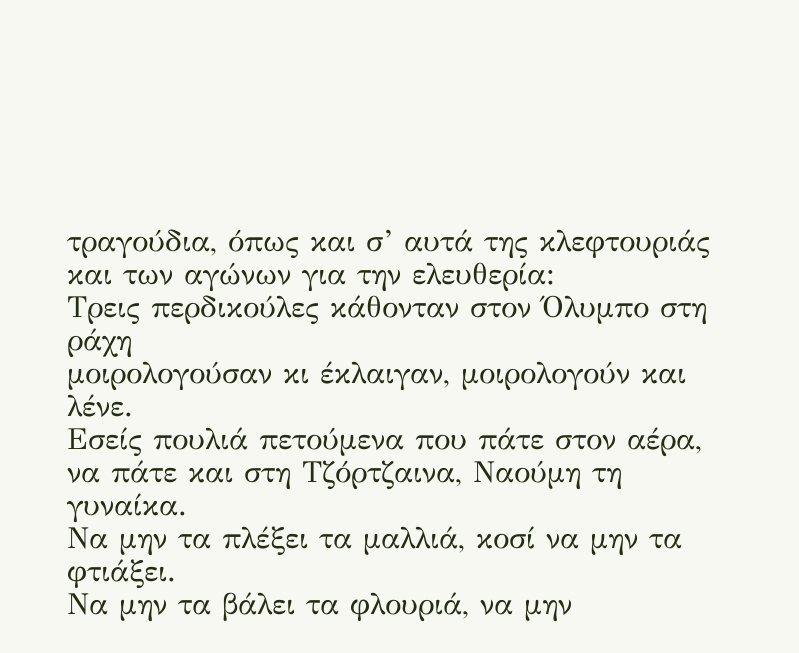τραγούδια, όπως και σ’ αυτά της κλεφτουριάς και των αγώνων για την ελευθερία:
Τρεις περδικούλες κάθονταν στον Όλυμπο στη ράχη
μοιρολογούσαν κι έκλαιγαν, μοιρολογούν και λένε.
Εσείς πουλιά πετούμενα που πάτε στον αέρα,
να πάτε και στη Τζόρτζαινα, Ναούμη τη γυναίκα.
Να μην τα πλέξει τα μαλλιά, κοσί να μην τα φτιάξει.
Να μην τα βάλει τα φλουριά, να μην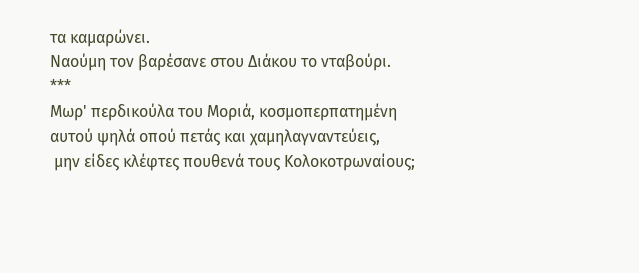τα καμαρώνει.
Ναούμη τον βαρέσανε στου Διάκου το νταβούρι.
***
Μωρ' περδικούλα του Μοριά, κοσμοπερπατημένη
αυτού ψηλά οπού πετάς και χαμηλαγναντεύεις,
 μην είδες κλέφτες πουθενά τους Κολοκοτρωναίους;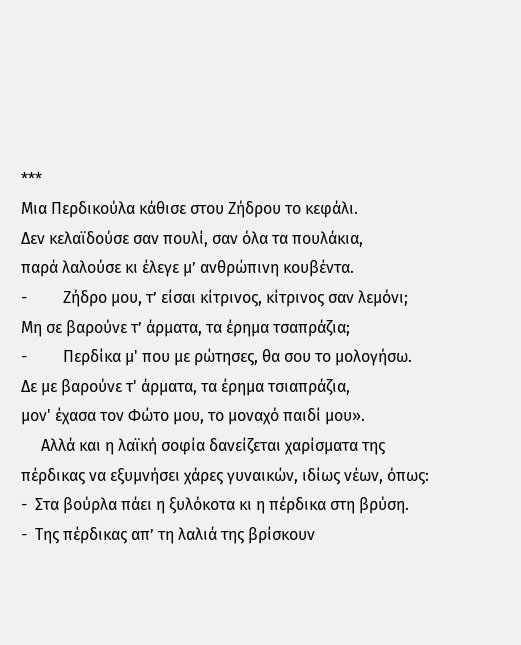***
Μια Περδικούλα κάθισε στου Ζήδρου το κεφάλι.
Δεν κελαϊδούσε σαν πουλί, σαν όλα τα πουλάκια,
παρά λαλούσε κι έλεγε μ’ ανθρώπινη κουβέντα.
-         Ζήδρο μου, τ’ είσαι κίτρινος, κίτρινος σαν λεμόνι;
Μη σε βαρούνε τ’ άρματα, τα έρημα τσαπράζια;
-         Περδίκα μ' που με ρώτησες, θα σου το μολογήσω.
Δε με βαρούνε τ' άρματα, τα έρημα τσιαπράζια,
μον' έχασα τον Φώτο μου, το μοναχό παιδί μου».
     Αλλά και η λαϊκή σοφία δανείζεται χαρίσματα της πέρδικας να εξυμνήσει χάρες γυναικών, ιδίως νέων, όπως:
-  Στα βούρλα πάει η ξυλόκοτα κι η πέρδικα στη βρύση.
-  Της πέρδικας απ’ τη λαλιά της βρίσκουν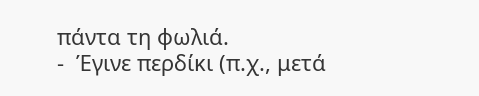πάντα τη φωλιά.
-  Έγινε περδίκι (π.χ., μετά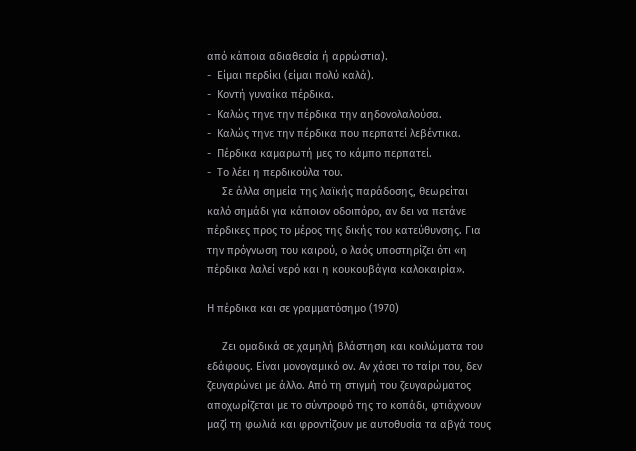από κάποια αδιαθεσία ή αρρώστια).
-  Είμαι περδίκι (είμαι πολύ καλά).
-  Κοντή γυναίκα πέρδικα.
-  Καλώς τηνε την πέρδικα την αηδονολαλούσα.
-  Καλώς τηνε την πέρδικα που περπατεί λεβέντικα.
-  Πέρδικα καμαρωτή μες το κάμπο περπατεί.
-  Το λέει η περδικούλα του.
     Σε άλλα σημεία της λαϊκής παράδοσης, θεωρείται καλό σημάδι για κάποιον οδοιπόρο, αν δει να πετάνε πέρδικες προς το μέρος της δικής του κατεύθυνσης. Για την πρόγνωση του καιρού, ο λαός υποστηρίζει ότι «η πέρδικα λαλεί νερό και η κουκουβάγια καλοκαιρία».

Η πέρδικα και σε γραμματόσημο (1970)

     Ζει ομαδικά σε χαμηλή βλάστηση και κοιλώματα του εδάφους. Είναι μονογαμικό ον. Αν χάσει το ταίρι του, δεν ζευγαρώνει με άλλο. Από τη στιγμή του ζευγαρώματος αποχωρίζεται με το σύντροφό της το κοπάδι, φτιάχνουν μαζί τη φωλιά και φροντίζουν με αυτοθυσία τα αβγά τους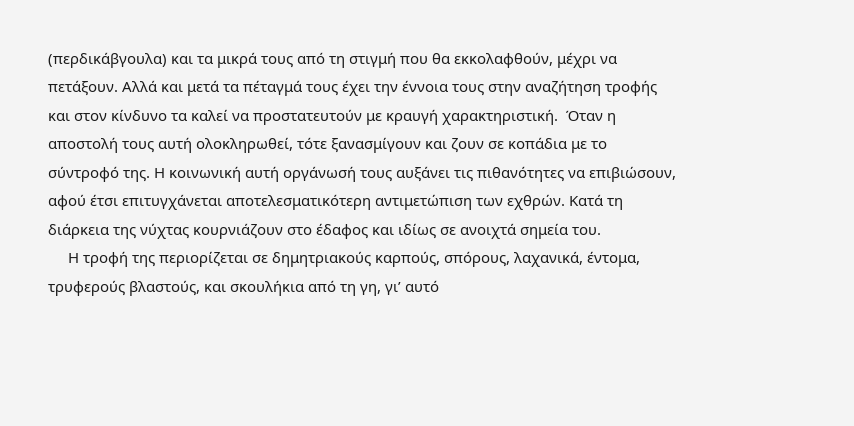(περδικάβγουλα) και τα μικρά τους από τη στιγμή που θα εκκολαφθούν, μέχρι να πετάξουν. Αλλά και μετά τα πέταγμά τους έχει την έννοια τους στην αναζήτηση τροφής και στον κίνδυνο τα καλεί να προστατευτούν με κραυγή χαρακτηριστική.  Όταν η αποστολή τους αυτή ολοκληρωθεί, τότε ξανασμίγουν και ζουν σε κοπάδια με το σύντροφό της. Η κοινωνική αυτή οργάνωσή τους αυξάνει τις πιθανότητες να επιβιώσουν, αφού έτσι επιτυγχάνεται αποτελεσματικότερη αντιμετώπιση των εχθρών. Κατά τη διάρκεια της νύχτας κουρνιάζουν στο έδαφος και ιδίως σε ανοιχτά σημεία του.
     Η τροφή της περιορίζεται σε δημητριακούς καρπούς, σπόρους, λαχανικά, έντομα, τρυφερούς βλαστούς, και σκουλήκια από τη γη, γι’ αυτό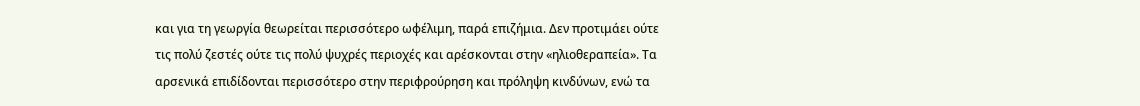και για τη γεωργία θεωρείται περισσότερο ωφέλιμη, παρά επιζήμια. Δεν προτιμάει ούτε τις πολύ ζεστές ούτε τις πολύ ψυχρές περιοχές και αρέσκονται στην «ηλιοθεραπεία». Τα αρσενικά επιδίδονται περισσότερο στην περιφρούρηση και πρόληψη κινδύνων, ενώ τα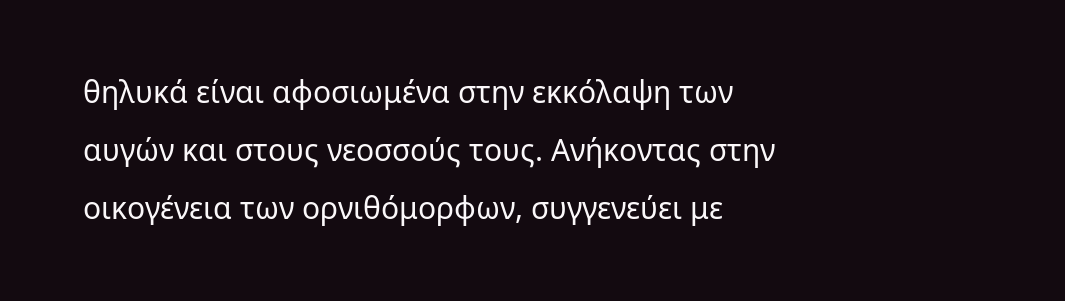θηλυκά είναι αφοσιωμένα στην εκκόλαψη των αυγών και στους νεοσσούς τους. Ανήκοντας στην οικογένεια των ορνιθόμορφων, συγγενεύει με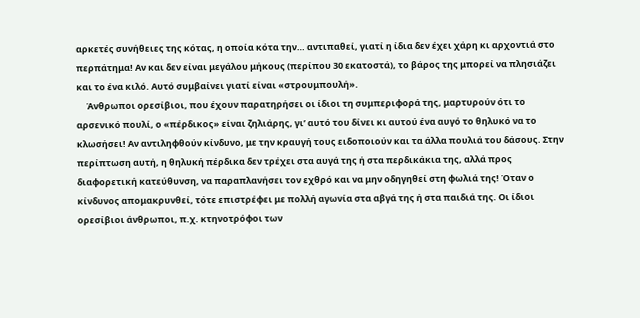αρκετές συνήθειες της κότας, η οποία κότα την… αντιπαθεί, γιατί η ίδια δεν έχει χάρη κι αρχοντιά στο περπάτημα! Αν και δεν είναι μεγάλου μήκους (περίπου 30 εκατοστά), το βάρος της μπορεί να πλησιάζει και το ένα κιλό. Αυτό συμβαίνει γιατί είναι «στρουμπουλή».
     Άνθρωποι ορεσίβιοι, που έχουν παρατηρήσει οι ίδιοι τη συμπεριφορά της, μαρτυρούν ότι το αρσενικό πουλί, ο «πέρδικος» είναι ζηλιάρης, γι’ αυτό του δίνει κι αυτού ένα αυγό το θηλυκό να το κλωσήσει! Αν αντιληφθούν κίνδυνο, με την κραυγή τους ειδοποιούν και τα άλλα πουλιά του δάσους. Στην περίπτωση αυτή, η θηλυκή πέρδικα δεν τρέχει στα αυγά της ή στα περδικάκια της, αλλά προς διαφορετική κατεύθυνση, να παραπλανήσει τον εχθρό και να μην οδηγηθεί στη φωλιά της! Όταν ο κίνδυνος απομακρυνθεί, τότε επιστρέφει με πολλή αγωνία στα αβγά της ή στα παιδιά της. Οι ίδιοι ορεσίβιοι άνθρωποι, π.χ. κτηνοτρόφοι των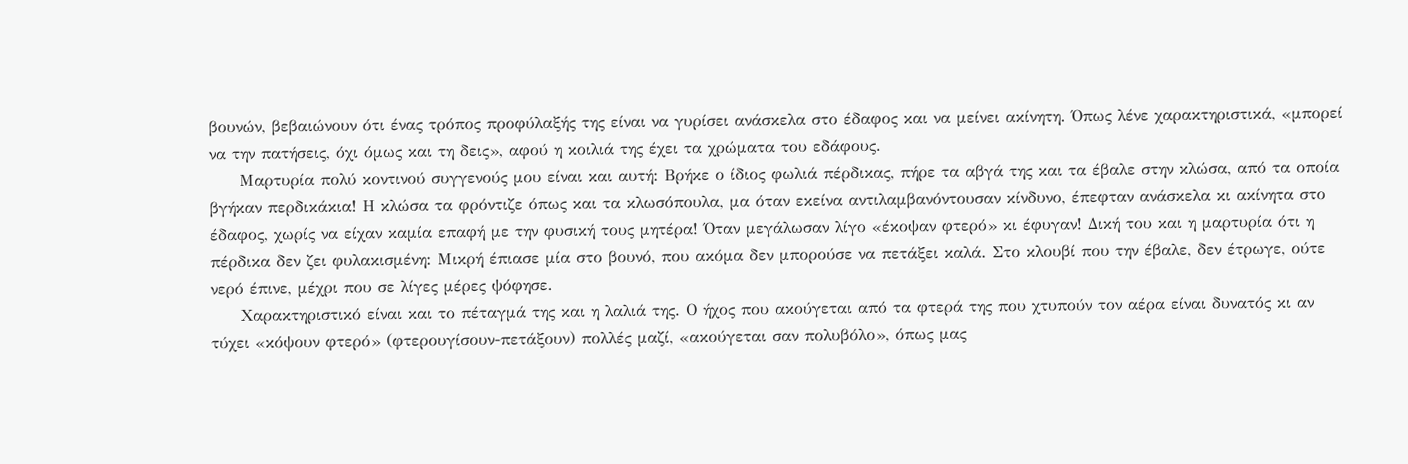βουνών, βεβαιώνουν ότι ένας τρόπος προφύλαξής της είναι να γυρίσει ανάσκελα στο έδαφος και να μείνει ακίνητη. Όπως λένε χαρακτηριστικά, «μπορεί να την πατήσεις, όχι όμως και τη δεις», αφού η κοιλιά της έχει τα χρώματα του εδάφους.
     Μαρτυρία πολύ κοντινού συγγενούς μου είναι και αυτή: Βρήκε ο ίδιος φωλιά πέρδικας, πήρε τα αβγά της και τα έβαλε στην κλώσα, από τα οποία βγήκαν περδικάκια! Η κλώσα τα φρόντιζε όπως και τα κλωσόπουλα, μα όταν εκείνα αντιλαμβανόντουσαν κίνδυνο, έπεφταν ανάσκελα κι ακίνητα στο έδαφος, χωρίς να είχαν καμία επαφή με την φυσική τους μητέρα! Όταν μεγάλωσαν λίγο «έκοψαν φτερό» κι έφυγαν! Δική του και η μαρτυρία ότι η πέρδικα δεν ζει φυλακισμένη: Μικρή έπιασε μία στο βουνό, που ακόμα δεν μπορούσε να πετάξει καλά. Στο κλουβί που την έβαλε, δεν έτρωγε, ούτε νερό έπινε, μέχρι που σε λίγες μέρες ψόφησε.
     Χαρακτηριστικό είναι και το πέταγμά της και η λαλιά της. Ο ήχος που ακούγεται από τα φτερά της που χτυπούν τον αέρα είναι δυνατός κι αν τύχει «κόψουν φτερό» (φτερουγίσουν-πετάξουν) πολλές μαζί, «ακούγεται σαν πολυβόλο», όπως μας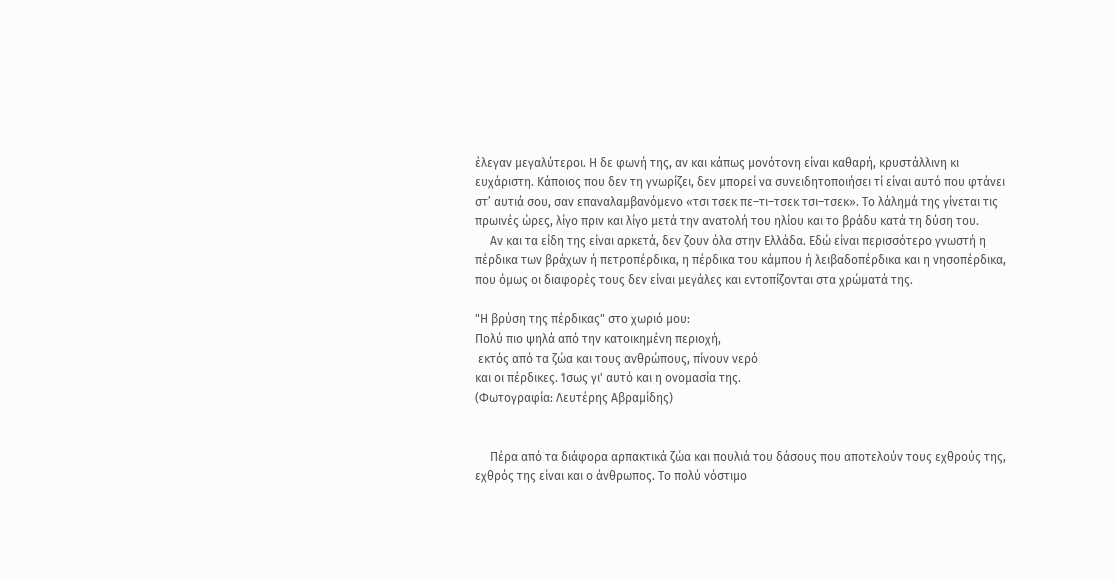έλεγαν μεγαλύτεροι. Η δε φωνή της, αν και κάπως μονότονη είναι καθαρή, κρυστάλλινη κι ευχάριστη. Κάποιος που δεν τη γνωρίζει, δεν μπορεί να συνειδητοποιήσει τί είναι αυτό που φτάνει στ’ αυτιά σου, σαν επαναλαμβανόμενο «τσι τσεκ πε–τι–τσεκ τσι–τσεκ». Το λάλημά της γίνεται τις πρωινές ώρες, λίγο πριν και λίγο μετά την ανατολή του ηλίου και το βράδυ κατά τη δύση του.
     Αν και τα είδη της είναι αρκετά, δεν ζουν όλα στην Ελλάδα. Εδώ είναι περισσότερο γνωστή η πέρδικα των βράχων ή πετροπέρδικα, η πέρδικα του κάμπου ή λειβαδοπέρδικα και η νησοπέρδικα, που όμως οι διαφορές τους δεν είναι μεγάλες και εντοπίζονται στα χρώματά της.

"Η βρύση της πέρδικας" στο χωριό μου:
Πολύ πιο ψηλά από την κατοικημένη περιοχή,
 εκτός από τα ζώα και τους ανθρώπους, πίνουν νερό
και οι πέρδικες. Ίσως γι' αυτό και η ονομασία της.
(Φωτογραφία: Λευτέρης Αβραμίδης)


     Πέρα από τα διάφορα αρπακτικά ζώα και πουλιά του δάσους που αποτελούν τους εχθρούς της, εχθρός της είναι και ο άνθρωπος. Το πολύ νόστιμο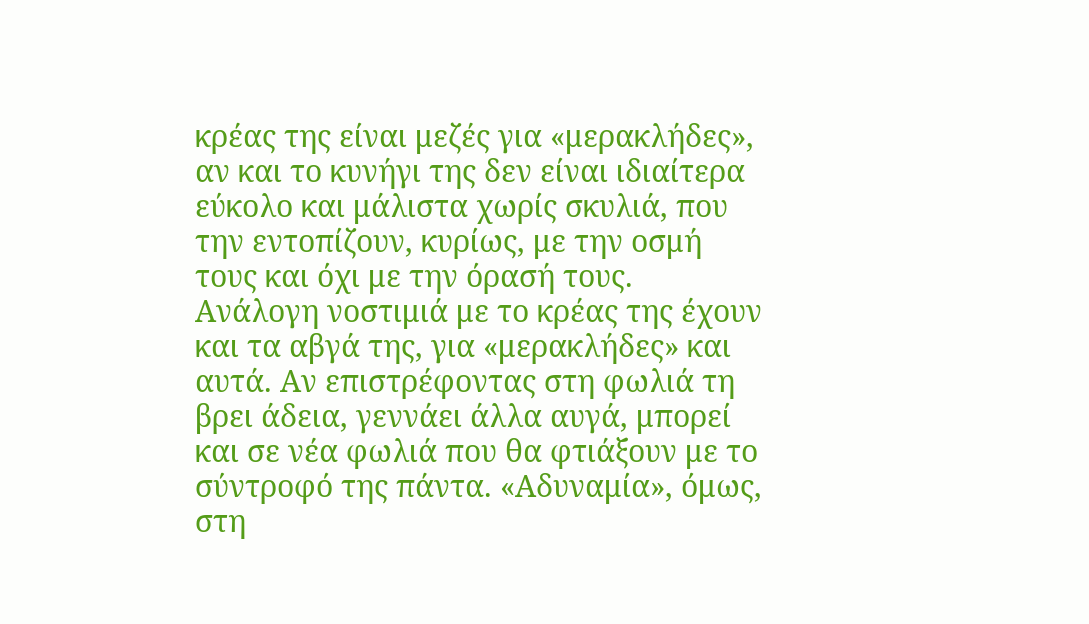κρέας της είναι μεζές για «μερακλήδες», αν και το κυνήγι της δεν είναι ιδιαίτερα εύκολο και μάλιστα χωρίς σκυλιά, που την εντοπίζουν, κυρίως, με την οσμή τους και όχι με την όρασή τους. Ανάλογη νοστιμιά με το κρέας της έχουν και τα αβγά της, για «μερακλήδες» και αυτά. Αν επιστρέφοντας στη φωλιά τη βρει άδεια, γεννάει άλλα αυγά, μπορεί και σε νέα φωλιά που θα φτιάξουν με το σύντροφό της πάντα. «Αδυναμία», όμως, στη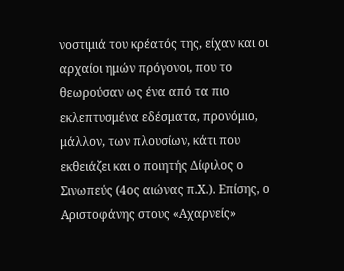νοστιμιά του κρέατός της, είχαν και οι αρχαίοι ημών πρόγονοι, που το θεωρούσαν ως ένα από τα πιο εκλεπτυσμένα εδέσματα, προνόμιο, μάλλον, των πλουσίων, κάτι που εκθειάζει και ο ποιητής Δίφιλος ο Σινωπεύς (4ος αιώνας π.Χ.). Επίσης, ο Αριστοφάνης στους «Αχαρνείς»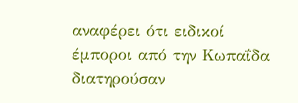αναφέρει ότι ειδικοί έμποροι από την Κωπαΐδα  διατηρούσαν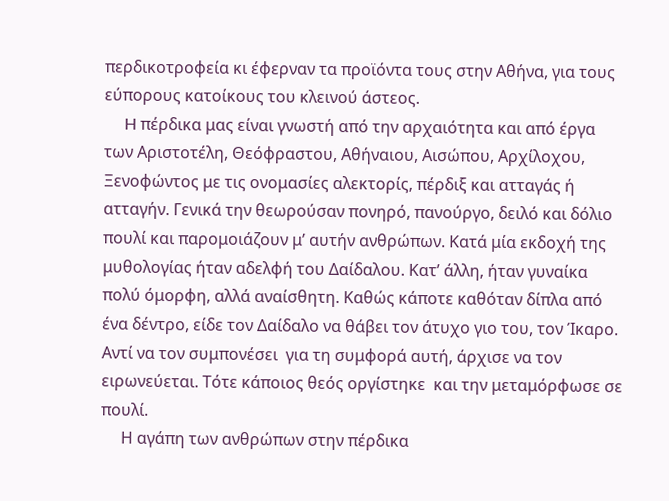περδικοτροφεία κι έφερναν τα προϊόντα τους στην Αθήνα, για τους εύπορους κατοίκους του κλεινού άστεος.
     H πέρδικα μας είναι γνωστή από την αρχαιότητα και από έργα των Αριστοτέλη, Θεόφραστου, Αθήναιου, Αισώπου, Αρχίλοχου, Ξενοφώντος με τις ονομασίες αλεκτορίς, πέρδιξ και ατταγάς ή ατταγήν. Γενικά την θεωρούσαν πονηρό, πανούργο, δειλό και δόλιο πουλί και παρομοιάζουν μ’ αυτήν ανθρώπων. Κατά μία εκδοχή της μυθολογίας ήταν αδελφή του Δαίδαλου. Κατ’ άλλη, ήταν γυναίκα πολύ όμορφη, αλλά αναίσθητη. Καθώς κάποτε καθόταν δίπλα από ένα δέντρο, είδε τον Δαίδαλο να θάβει τον άτυχο γιο του, τον Ίκαρο. Αντί να τον συμπονέσει  για τη συμφορά αυτή, άρχισε να τον ειρωνεύεται. Τότε κάποιος θεός οργίστηκε  και την μεταμόρφωσε σε πουλί.
     Η αγάπη των ανθρώπων στην πέρδικα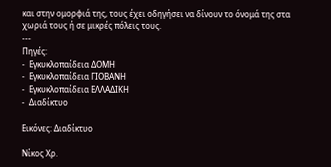και στην ομορφιά της, τους έχει οδηγήσει να δίνουν το όνομά της στα χωριά τους ή σε μικρές πόλεις τους.
---
Πηγές:
-  Εγκυκλοπαίδεια ΔΟΜΗ
-  Εγκυκλοπαίδεια ΓΙΟΒΑΝΗ
-  Εγκυκλοπαίδεια ΕΛΛΑΔΙΚΗ
-  Διαδίκτυο

Εικόνες: Διαδίκτυο

Νίκος Χρ.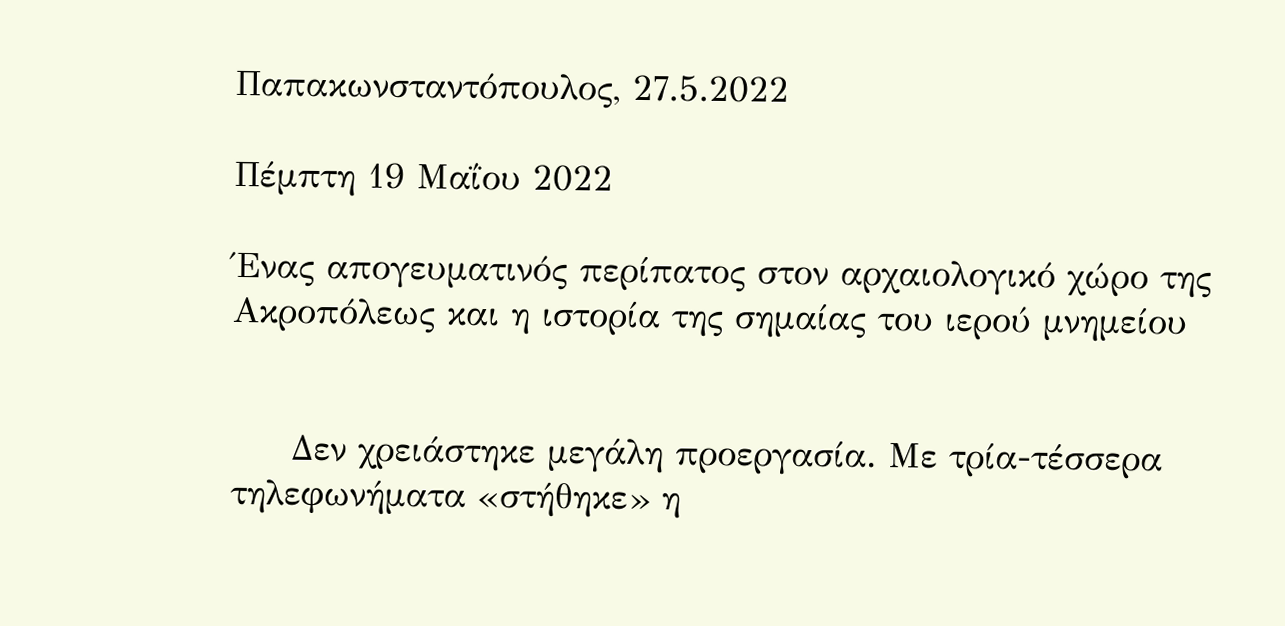Παπακωνσταντόπουλος, 27.5.2022

Πέμπτη 19 Μαΐου 2022

Ένας απογευματινός περίπατος στον αρχαιολογικό χώρο της Ακροπόλεως και η ιστορία της σημαίας του ιερού μνημείου


     Δεν χρειάστηκε μεγάλη προεργασία. Με τρία-τέσσερα τηλεφωνήματα «στήθηκε» η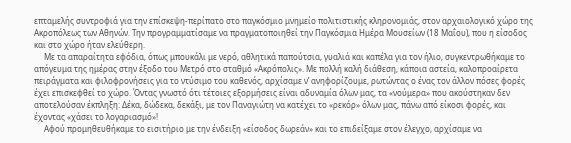επταμελής συντροφιά για την επίσκεψη-περίπατο στο παγκόσμιο μνημείο πολιτιστικής κληρονομιάς, στον αρχαιολογικό χώρο της Ακροπόλεως των Αθηνών. Την προγραμματίσαμε να πραγματοποιηθεί την Παγκόσμια Ημέρα Μουσείων (18 Μαΐου), που η είσοδος και στο χώρο ήταν ελεύθερη.
     Με τα απαραίτητα εφόδια, όπως μπουκάλι με νερό, αθλητικά παπούτσια, γυαλιά και καπέλα για τον ήλιο, συγκεντρωθήκαμε το απόγευμα της ημέρας στην έξοδο του Μετρό στο σταθμό «Ακρόπολις». Με πολλή καλή διάθεση, κάποια αστεία, καλοπροαίρετα πειράγματα και φιλοφρονήσεις για το ντύσιμο του καθενός, αρχίσαμε ν’ ανηφορίζουμε, ρωτώντας ο ένας τον άλλον πόσες φορές έχει επισκεφθεί το χώρο. Όντας γνωστό ότι τέτοιες εξορμήσεις είναι αδυναμία όλων μας, τα «νούμερα» που ακούστηκαν δεν αποτελούσαν έκπληξη: Δέκα, δώδεκα, δεκάξι, με τον Παναγιώτη να κατέχει το «ρεκόρ» όλων μας, πάνω από είκοσι φορές, και έχοντας «χάσει το λογαριασμό»!
     Αφού προμηθευθήκαμε το εισιτήριο με την ένδειξη «είσοδος δωρεάν» και το επιδείξαμε στον έλεγχο, αρχίσαμε να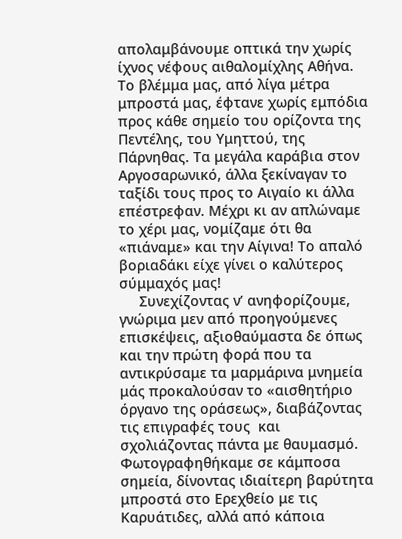απολαμβάνουμε οπτικά την χωρίς ίχνος νέφους αιθαλομίχλης Αθήνα. Το βλέμμα μας, από λίγα μέτρα μπροστά μας, έφτανε χωρίς εμπόδια προς κάθε σημείο του ορίζοντα της Πεντέλης, του Υμηττού, της Πάρνηθας. Τα μεγάλα καράβια στον Αργοσαρωνικό, άλλα ξεκίναγαν το ταξίδι τους προς το Αιγαίο κι άλλα επέστρεφαν. Μέχρι κι αν απλώναμε το χέρι μας, νομίζαμε ότι θα «πιάναμε» και την Αίγινα! Το απαλό βοριαδάκι είχε γίνει ο καλύτερος σύμμαχός μας!
     Συνεχίζοντας ν’ ανηφορίζουμε, γνώριμα μεν από προηγούμενες επισκέψεις, αξιοθαύμαστα δε όπως και την πρώτη φορά που τα αντικρύσαμε τα μαρμάρινα μνημεία μάς προκαλούσαν το «αισθητήριο όργανο της οράσεως», διαβάζοντας τις επιγραφές τους  και σχολιάζοντας πάντα με θαυμασμό. Φωτογραφηθήκαμε σε κάμποσα σημεία, δίνοντας ιδιαίτερη βαρύτητα μπροστά στο Ερεχθείο με τις Καρυάτιδες, αλλά από κάποια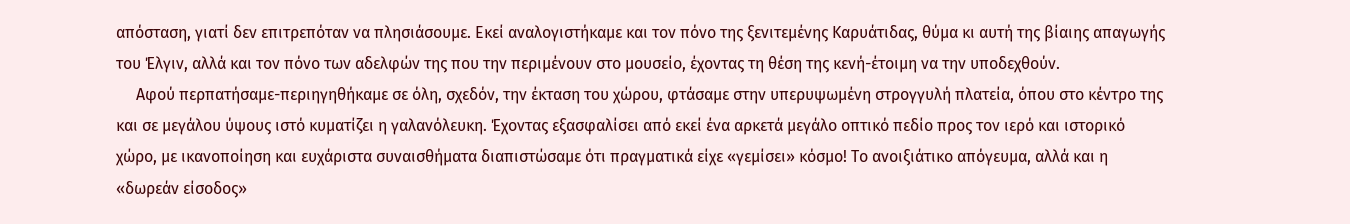απόσταση, γιατί δεν επιτρεπόταν να πλησιάσουμε. Εκεί αναλογιστήκαμε και τον πόνο της ξενιτεμένης Καρυάτιδας, θύμα κι αυτή της βίαιης απαγωγής του Έλγιν, αλλά και τον πόνο των αδελφών της που την περιμένουν στο μουσείο, έχοντας τη θέση της κενή-έτοιμη να την υποδεχθούν.
     Αφού περπατήσαμε-περιηγηθήκαμε σε όλη, σχεδόν, την έκταση του χώρου, φτάσαμε στην υπερυψωμένη στρογγυλή πλατεία, όπου στο κέντρο της και σε μεγάλου ύψους ιστό κυματίζει η γαλανόλευκη. Έχοντας εξασφαλίσει από εκεί ένα αρκετά μεγάλο οπτικό πεδίο προς τον ιερό και ιστορικό χώρο, με ικανοποίηση και ευχάριστα συναισθήματα διαπιστώσαμε ότι πραγματικά είχε «γεμίσει» κόσμο! Το ανοιξιάτικο απόγευμα, αλλά και η «δωρεάν είσοδος»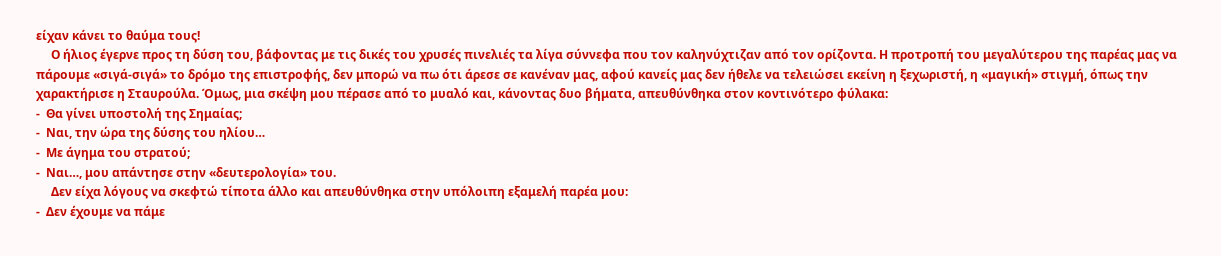είχαν κάνει το θαύμα τους!
     Ο ήλιος έγερνε προς τη δύση του, βάφοντας με τις δικές του χρυσές πινελιές τα λίγα σύννεφα που τον καληνύχτιζαν από τον ορίζοντα. Η προτροπή του μεγαλύτερου της παρέας μας να πάρουμε «σιγά-σιγά» το δρόμο της επιστροφής, δεν μπορώ να πω ότι άρεσε σε κανέναν μας, αφού κανείς μας δεν ήθελε να τελειώσει εκείνη η ξεχωριστή, η «μαγική» στιγμή, όπως την χαρακτήρισε η Σταυρούλα. Όμως, μια σκέψη μου πέρασε από το μυαλό και, κάνοντας δυο βήματα, απευθύνθηκα στον κοντινότερο φύλακα:
-  Θα γίνει υποστολή της Σημαίας;
-  Ναι, την ώρα της δύσης του ηλίου…
-  Με άγημα του στρατού;
-  Ναι…, μου απάντησε στην «δευτερολογία» του.
     Δεν είχα λόγους να σκεφτώ τίποτα άλλο και απευθύνθηκα στην υπόλοιπη εξαμελή παρέα μου:
-  Δεν έχουμε να πάμε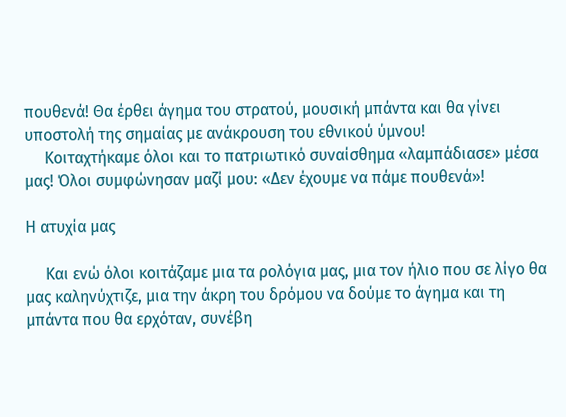πουθενά! Θα έρθει άγημα του στρατού, μουσική μπάντα και θα γίνει υποστολή της σημαίας με ανάκρουση του εθνικού ύμνου!
     Κοιταχτήκαμε όλοι και το πατριωτικό συναίσθημα «λαμπάδιασε» μέσα μας! Όλοι συμφώνησαν μαζί μου: «Δεν έχουμε να πάμε πουθενά»!

Η ατυχία μας

     Και ενώ όλοι κοιτάζαμε μια τα ρολόγια μας, μια τον ήλιο που σε λίγο θα μας καληνύχτιζε, μια την άκρη του δρόμου να δούμε το άγημα και τη μπάντα που θα ερχόταν, συνέβη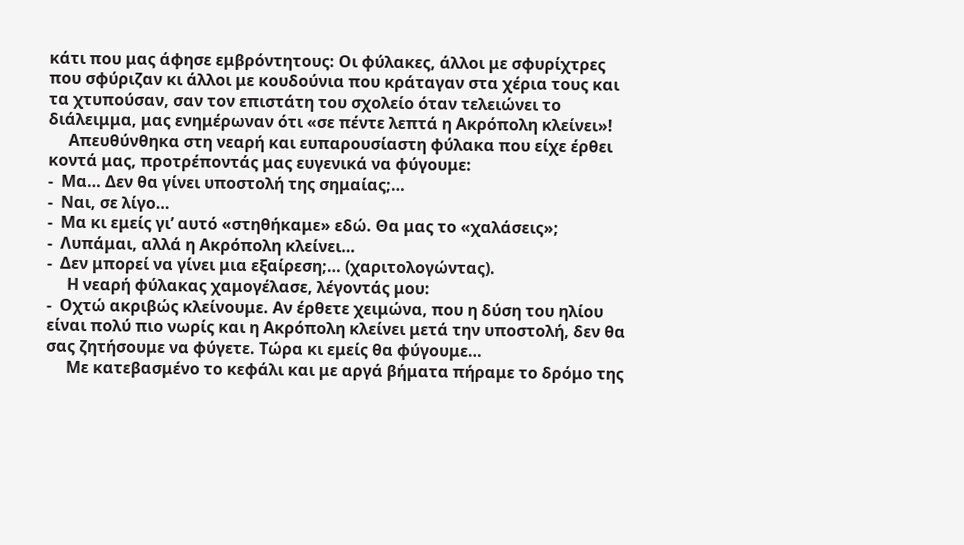κάτι που μας άφησε εμβρόντητους: Οι φύλακες, άλλοι με σφυρίχτρες που σφύριζαν κι άλλοι με κουδούνια που κράταγαν στα χέρια τους και τα χτυπούσαν, σαν τον επιστάτη του σχολείο όταν τελειώνει το διάλειμμα, μας ενημέρωναν ότι «σε πέντε λεπτά η Ακρόπολη κλείνει»!
     Απευθύνθηκα στη νεαρή και ευπαρουσίαστη φύλακα που είχε έρθει κοντά μας, προτρέποντάς μας ευγενικά να φύγουμε:
-  Μα… Δεν θα γίνει υποστολή της σημαίας;…
-  Ναι, σε λίγο…
-  Μα κι εμείς γι’ αυτό «στηθήκαμε» εδώ. Θα μας το «χαλάσεις»;
-  Λυπάμαι, αλλά η Ακρόπολη κλείνει…
-  Δεν μπορεί να γίνει μια εξαίρεση;… (χαριτολογώντας).
     Η νεαρή φύλακας χαμογέλασε, λέγοντάς μου:
-  Οχτώ ακριβώς κλείνουμε. Αν έρθετε χειμώνα, που η δύση του ηλίου είναι πολύ πιο νωρίς και η Ακρόπολη κλείνει μετά την υποστολή, δεν θα σας ζητήσουμε να φύγετε. Τώρα κι εμείς θα φύγουμε…
     Με κατεβασμένο το κεφάλι και με αργά βήματα πήραμε το δρόμο της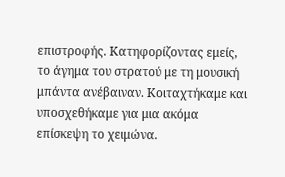επιστροφής. Κατηφορίζοντας εμείς, το άγημα του στρατού με τη μουσική μπάντα ανέβαιναν. Κοιταχτήκαμε και υποσχεθήκαμε για μια ακόμα επίσκεψη το χειμώνα.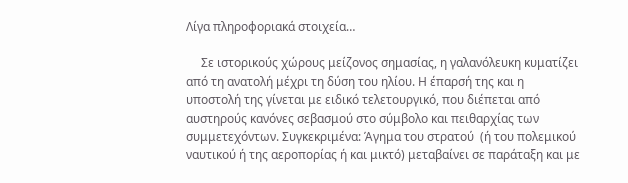Λίγα πληροφοριακά στοιχεία…

     Σε ιστορικούς χώρους μείζονος σημασίας, η γαλανόλευκη κυματίζει από τη ανατολή μέχρι τη δύση του ηλίου. Η έπαρσή της και η υποστολή της γίνεται με ειδικό τελετουργικό, που διέπεται από αυστηρούς κανόνες σεβασμού στο σύμβολο και πειθαρχίας των συμμετεχόντων. Συγκεκριμένα: Άγημα του στρατού  (ή του πολεμικού ναυτικού ή της αεροπορίας ή και μικτό) μεταβαίνει σε παράταξη και με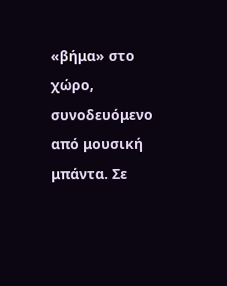«βήμα» στο χώρο, συνοδευόμενο από μουσική μπάντα. Σε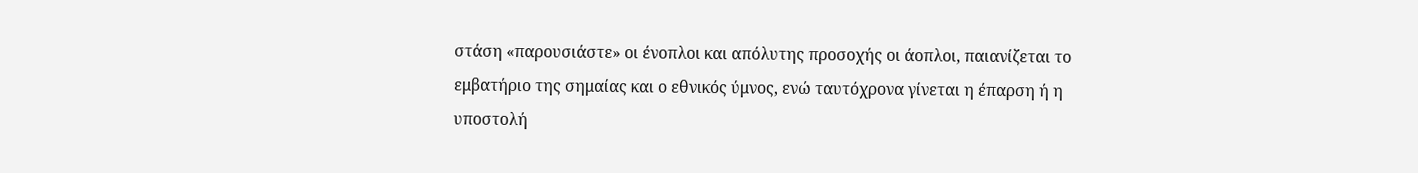στάση «παρουσιάστε» οι ένοπλοι και απόλυτης προσοχής οι άοπλοι, παιανίζεται το εμβατήριο της σημαίας και ο εθνικός ύμνος, ενώ ταυτόχρονα γίνεται η έπαρση ή η υποστολή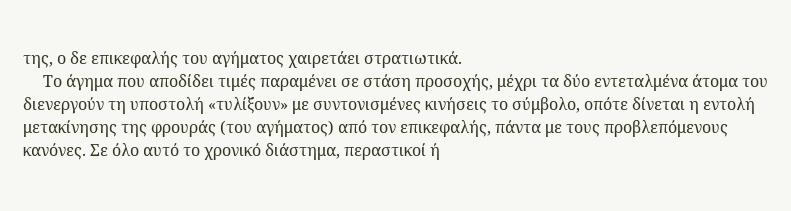της, ο δε επικεφαλής του αγήματος χαιρετάει στρατιωτικά.
     Το άγημα που αποδίδει τιμές παραμένει σε στάση προσοχής, μέχρι τα δύο εντεταλμένα άτομα του διενεργούν τη υποστολή «τυλίξουν» με συντονισμένες κινήσεις το σύμβολο, οπότε δίνεται η εντολή μετακίνησης της φρουράς (του αγήματος) από τον επικεφαλής, πάντα με τους προβλεπόμενους κανόνες. Σε όλο αυτό το χρονικό διάστημα, περαστικοί ή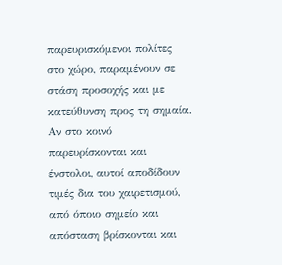παρευρισκόμενοι πολίτες στο χώρο, παραμένουν σε στάση προσοχής και με κατεύθυνση προς τη σημαία. Αν στο κοινό παρευρίσκονται και ένστολοι, αυτοί αποδίδουν τιμές δια του χαιρετισμού, από όποιο σημείο και απόσταση βρίσκονται και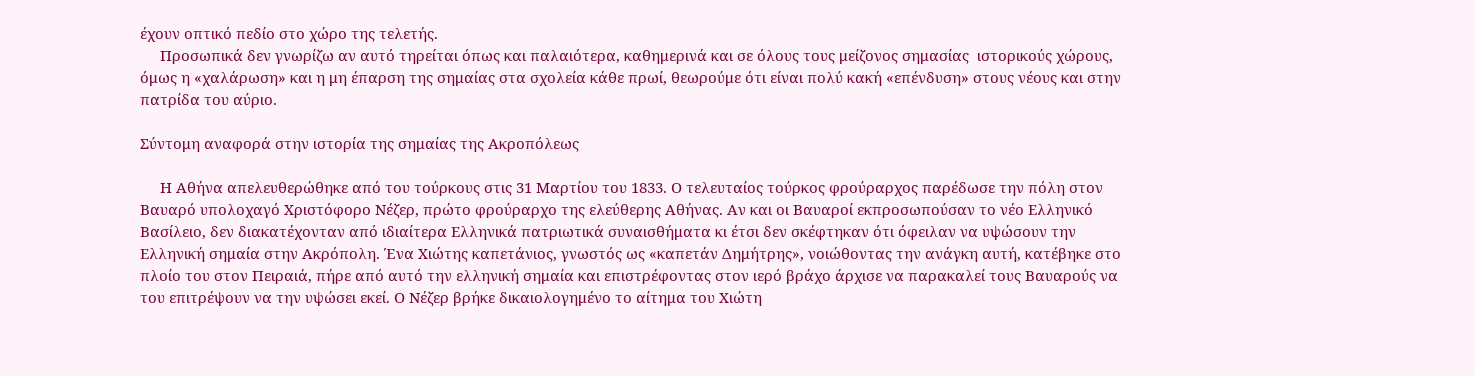έχουν οπτικό πεδίο στο χώρο της τελετής.
     Προσωπικά δεν γνωρίζω αν αυτό τηρείται όπως και παλαιότερα, καθημερινά και σε όλους τους μείζονος σημασίας  ιστορικούς χώρους, όμως η «χαλάρωση» και η μη έπαρση της σημαίας στα σχολεία κάθε πρωί, θεωρούμε ότι είναι πολύ κακή «επένδυση» στους νέους και στην πατρίδα του αύριο.

Σύντομη αναφορά στην ιστορία της σημαίας της Ακροπόλεως

     Η Αθήνα απελευθερώθηκε από του τούρκους στις 31 Μαρτίου του 1833. Ο τελευταίος τούρκος φρούραρχος παρέδωσε την πόλη στον Βαυαρό υπολοχαγό Χριστόφορο Νέζερ, πρώτο φρούραρχο της ελεύθερης Αθήνας. Αν και οι Βαυαροί εκπροσωπούσαν το νέο Ελληνικό Βασίλειο, δεν διακατέχονταν από ιδιαίτερα Ελληνικά πατριωτικά συναισθήματα κι έτσι δεν σκέφτηκαν ότι όφειλαν να υψώσουν την Ελληνική σημαία στην Ακρόπολη. Ένα Χιώτης καπετάνιος, γνωστός ως «καπετάν Δημήτρης», νοιώθοντας την ανάγκη αυτή, κατέβηκε στο πλοίο του στον Πειραιά, πήρε από αυτό την ελληνική σημαία και επιστρέφοντας στον ιερό βράχο άρχισε να παρακαλεί τους Βαυαρούς να του επιτρέψουν να την υψώσει εκεί. Ο Νέζερ βρήκε δικαιολογημένο το αίτημα του Χιώτη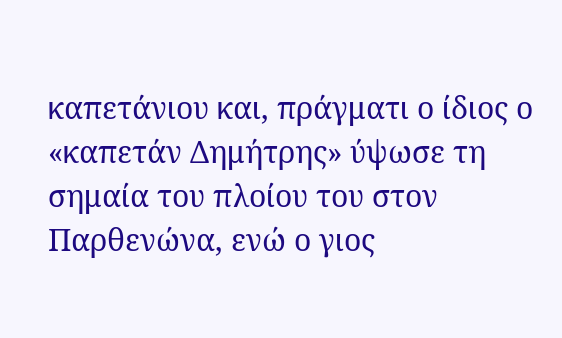καπετάνιου και, πράγματι ο ίδιος ο «καπετάν Δημήτρης» ύψωσε τη σημαία του πλοίου του στον Παρθενώνα, ενώ ο γιος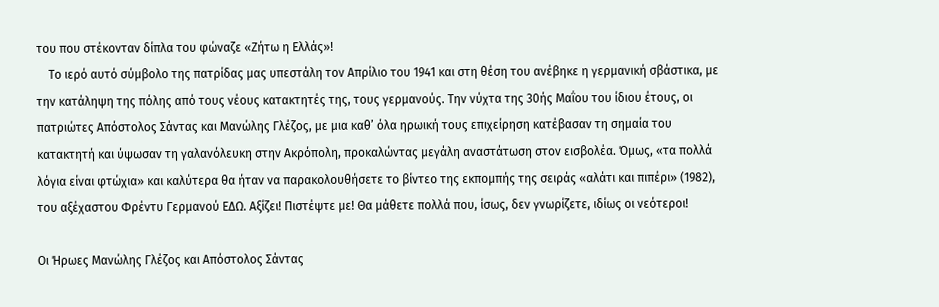του που στέκονταν δίπλα του φώναζε «Ζήτω η Ελλάς»!
    Το ιερό αυτό σύμβολο της πατρίδας μας υπεστάλη τον Απρίλιο του 1941 και στη θέση του ανέβηκε η γερμανική σβάστικα, με την κατάληψη της πόλης από τους νέους κατακτητές της, τους γερμανούς. Την νύχτα της 30ής Μαΐου του ίδιου έτους, οι πατριώτες Απόστολος Σάντας και Μανώλης Γλέζος, με μια καθ’ όλα ηρωική τους επιχείρηση κατέβασαν τη σημαία του κατακτητή και ύψωσαν τη γαλανόλευκη στην Ακρόπολη, προκαλώντας μεγάλη αναστάτωση στον εισβολέα. Όμως, «τα πολλά λόγια είναι φτώχια» και καλύτερα θα ήταν να παρακολουθήσετε το βίντεο της εκπομπής της σειράς «αλάτι και πιπέρι» (1982), του αξέχαστου Φρέντυ Γερμανού ΕΔΩ. Αξίζει! Πιστέψτε με! Θα μάθετε πολλά που, ίσως, δεν γνωρίζετε, ιδίως οι νεότεροι!

Οι Ήρωες Μανώλης Γλέζος και Απόστολος Σάντας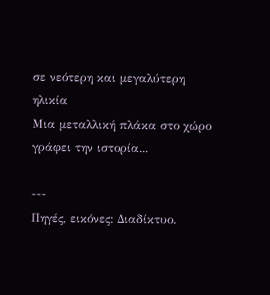σε νεότερη και μεγαλύτερη ηλικία
Μια μεταλλική πλάκα στο χώρο γράφει την ιστορία...

---
Πηγές, εικόνες: Διαδίκτυο.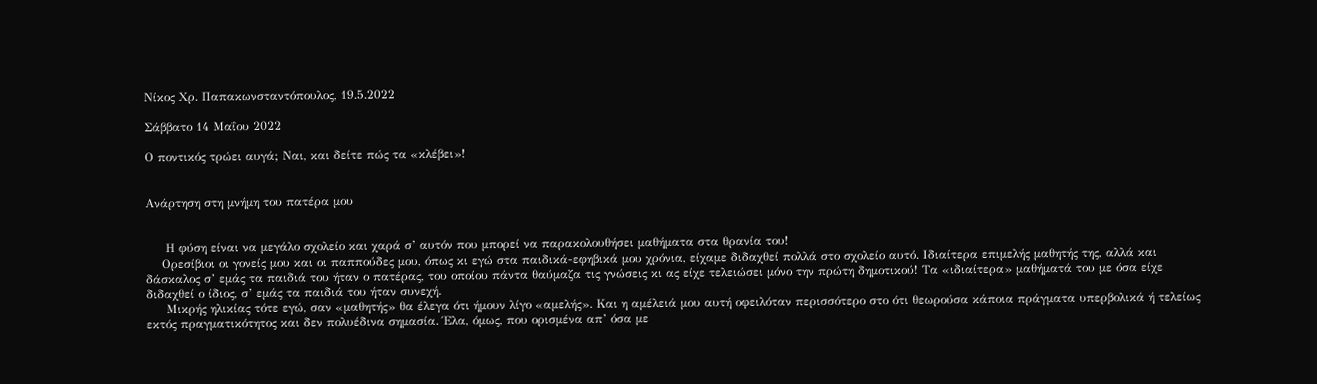Νίκος Χρ. Παπακωνσταντόπουλος, 19.5.2022

Σάββατο 14 Μαΐου 2022

Ο ποντικός τρώει αυγά; Ναι, και δείτε πώς τα «κλέβει»!


Ανάρτηση στη μνήμη του πατέρα μου


     Η φύση είναι να μεγάλο σχολείο και χαρά σ’ αυτόν που μπορεί να παρακολουθήσει μαθήματα στα θρανία του!
    Ορεσίβιοι οι γονείς μου και οι παππούδες μου, όπως κι εγώ στα παιδικά-εφηβικά μου χρόνια, είχαμε διδαχθεί πολλά στο σχολείο αυτό. Ιδιαίτερα επιμελής μαθητής της, αλλά και δάσκαλος σ’ εμάς τα παιδιά του ήταν ο πατέρας, του οποίου πάντα θαύμαζα τις γνώσεις κι ας είχε τελειώσει μόνο την πρώτη δημοτικού! Τα «ιδιαίτερα» μαθήματά του με όσα είχε διδαχθεί ο ίδιος, σ’ εμάς τα παιδιά του ήταν συνεχή.
     Μικρής ηλικίας τότε εγώ, σαν «μαθητής» θα έλεγα ότι ήμουν λίγο «αμελής». Και η αμέλειά μου αυτή οφειλόταν περισσότερο στο ότι θεωρούσα κάποια πράγματα υπερβολικά ή τελείως εκτός πραγματικότητος και δεν πολυέδινα σημασία. Έλα, όμως, που ορισμένα απ’ όσα με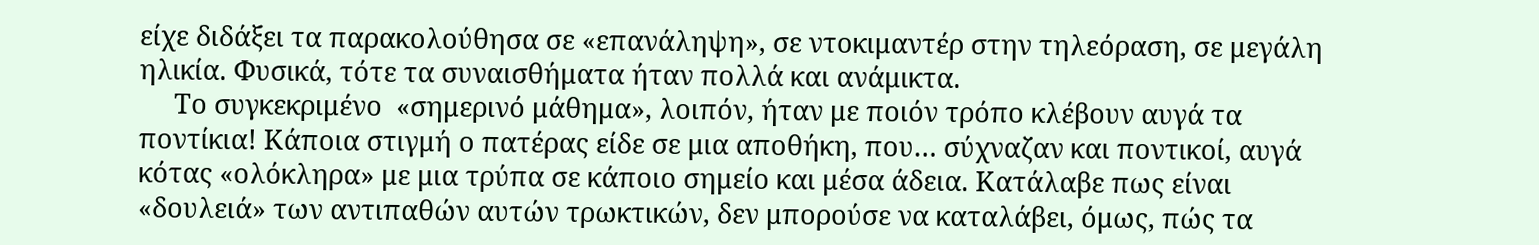είχε διδάξει τα παρακολούθησα σε «επανάληψη», σε ντοκιμαντέρ στην τηλεόραση, σε μεγάλη ηλικία. Φυσικά, τότε τα συναισθήματα ήταν πολλά και ανάμικτα.
     Το συγκεκριμένο  «σημερινό μάθημα», λοιπόν, ήταν με ποιόν τρόπο κλέβουν αυγά τα ποντίκια! Κάποια στιγμή ο πατέρας είδε σε μια αποθήκη, που… σύχναζαν και ποντικοί, αυγά κότας «ολόκληρα» με μια τρύπα σε κάποιο σημείο και μέσα άδεια. Κατάλαβε πως είναι «δουλειά» των αντιπαθών αυτών τρωκτικών, δεν μπορούσε να καταλάβει, όμως, πώς τα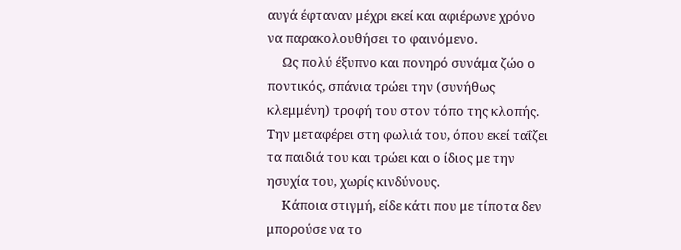αυγά έφταναν μέχρι εκεί και αφιέρωνε χρόνο να παρακολουθήσει το φαινόμενο.
     Ως πολύ έξυπνο και πονηρό συνάμα ζώο ο ποντικός, σπάνια τρώει την (συνήθως κλεμμένη) τροφή του στον τόπο της κλοπής. Την μεταφέρει στη φωλιά του, όπου εκεί ταΐζει τα παιδιά του και τρώει και ο ίδιος με την ησυχία του, χωρίς κινδύνους.
     Κάποια στιγμή, είδε κάτι που με τίποτα δεν μπορούσε να το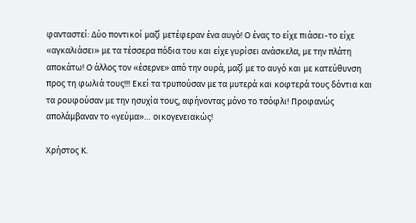φανταστεί: Δύο ποντικοί μαζί μετέφεραν ένα αυγό! Ο ένας το είχε πιάσει-το είχε «αγκαλιάσει» με τα τέσσερα πόδια του και είχε γυρίσει ανάσκελα, με την πλάτη αποκάτω! Ο άλλος τον «έσερνε» από την ουρά, μαζί με το αυγό και με κατεύθυνση προς τη φωλιά τους!!! Εκεί τα τρυπούσαν με τα μυτερά και κοφτερά τους δόντια και τα ρουφούσαν με την ησυχία τους, αφήνοντας μόνο το τσόφλι! Προφανώς απολάμβαναν το «γεύμα»… οικογενειακώς!

Χρήστος Κ.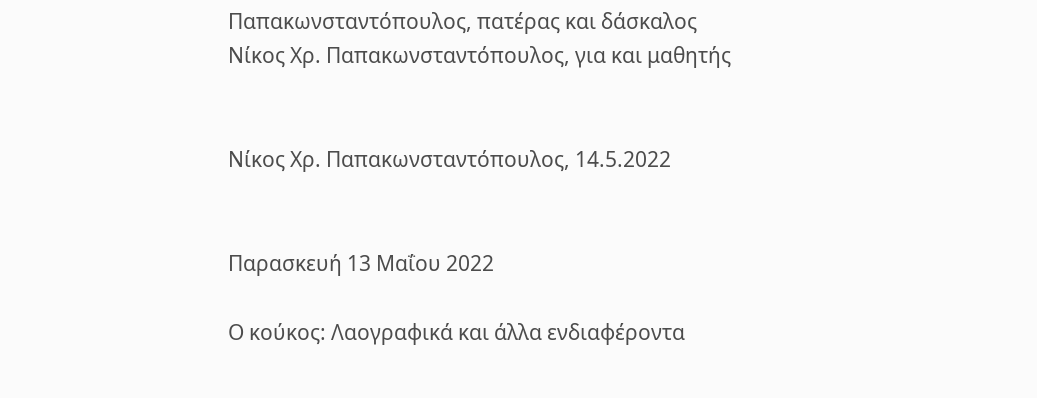Παπακωνσταντόπουλος, πατέρας και δάσκαλος
Νίκος Χρ. Παπακωνσταντόπουλος, για και μαθητής


Νίκος Χρ. Παπακωνσταντόπουλος, 14.5.2022


Παρασκευή 13 Μαΐου 2022

Ο κούκος: Λαογραφικά και άλλα ενδιαφέροντα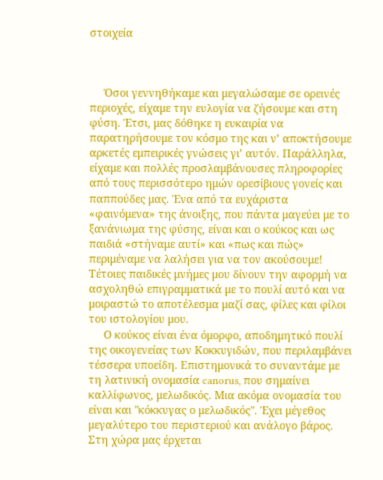στοιχεία



     Όσοι γεννηθήκαμε και μεγαλώσαμε σε ορεινές περιοχές, είχαμε την ευλογία να ζήσουμε και στη φύση. Έτσι, μας δόθηκε η ευκαιρία να παρατηρήσουμε τον κόσμο της και ν’ αποκτήσουμε αρκετές εμπειρικές γνώσεις γι’ αυτόν. Παράλληλα, είχαμε και πολλές προσλαμβάνουσες πληροφορίες από τους περισσότερο ημών ορεσίβιους γονείς και παππούδες μας. Ένα από τα ευχάριστα «φαινόμενα» της άνοιξης, που πάντα μαγεύει με το ξανάνιωμα της φύσης, είναι και ο κούκος και ως παιδιά «στήναμε αυτί» και «πως και πώς» περιμέναμε να λαλήσει για να τον ακούσουμε! Τέτοιες παιδικές μνήμες μου δίνουν την αφορμή να ασχοληθώ επιγραμματικά με το πουλί αυτό και να μοιραστώ το αποτέλεσμα μαζί σας, φίλες και φίλοι του ιστολογίου μου.
     Ο κούκος είναι ένα όμορφο, αποδημητικό πουλί της οικογενείας των Κοκκυγιδών, που περιλαμβάνει τέσσερα υποείδη. Επιστημονικά το συναντάμε με τη λατινική ονομασία canorus, που σημαίνει καλλίφωνος, μελωδικός. Μια ακόμα ονομασία του είναι και "κόκκυγας ο μελωδικός". Έχει μέγεθος μεγαλύτερο του περιστεριού και ανάλογο βάρος. Στη χώρα μας έρχεται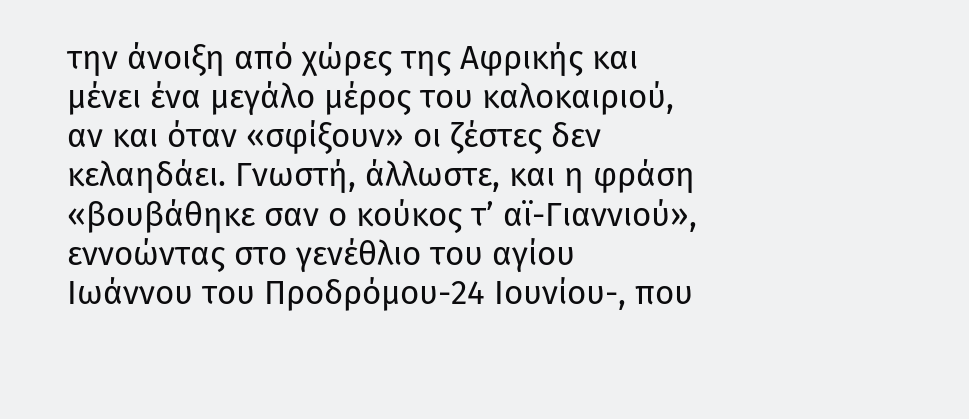την άνοιξη από χώρες της Αφρικής και μένει ένα μεγάλο μέρος του καλοκαιριού, αν και όταν «σφίξουν» οι ζέστες δεν κελαηδάει. Γνωστή, άλλωστε, και η φράση «βουβάθηκε σαν ο κούκος τ’ αϊ-Γιαννιού», εννοώντας στο γενέθλιο του αγίου Ιωάννου του Προδρόμου-24 Ιουνίου-, που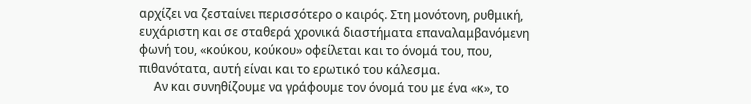αρχίζει να ζεσταίνει περισσότερο ο καιρός. Στη μονότονη, ρυθμική, ευχάριστη και σε σταθερά χρονικά διαστήματα επαναλαμβανόμενη φωνή του, «κούκου, κούκου» οφείλεται και το όνομά του, που, πιθανότατα, αυτή είναι και το ερωτικό του κάλεσμα.
     Αν και συνηθίζουμε να γράφουμε τον όνομά του με ένα «κ», το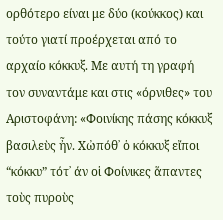ορθότερο είναι με δύο (κούκκος) και τούτο γιατί προέρχεται από το αρχαίο κόκκυξ. Με αυτή τη γραφή τον συναντάμε και στις «όρνιθες» του Αριστοφάνη: «Φοινίκης πάσης κόκκυξ βασιλεὺς ἦν. Χὠπόθ᾽ ὁ κόκκυξ εἴποι “κόκκυ” τότ᾽ άν οἱ Φοίνικες ἅπαντες τοὺς πυροὺς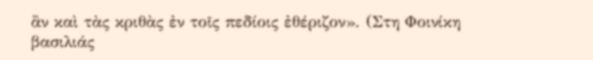ἂν καὶ τὰς κριθὰς ἐν τοῖς πεδίοις ἐθέριζον». (Στη Φοινίκη βασιλιάς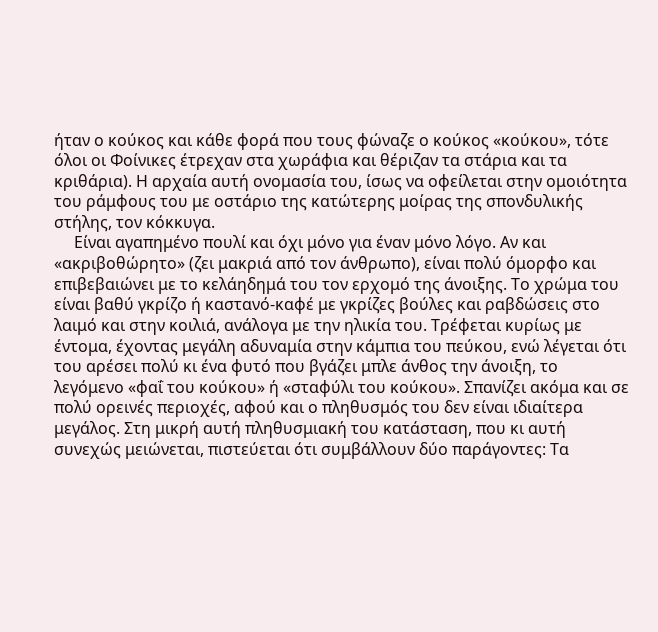ήταν ο κούκος και κάθε φορά που τους φώναζε ο κούκος «κούκου», τότε όλοι οι Φοίνικες έτρεχαν στα χωράφια και θέριζαν τα στάρια και τα κριθάρια). Η αρχαία αυτή ονομασία του, ίσως να οφείλεται στην ομοιότητα του ράμφους του με οστάριο της κατώτερης μοίρας της σπονδυλικής στήλης, τον κόκκυγα.
     Είναι αγαπημένο πουλί και όχι μόνο για έναν μόνο λόγο. Αν και «ακριβοθώρητο» (ζει μακριά από τον άνθρωπο), είναι πολύ όμορφο και επιβεβαιώνει με το κελάηδημά του τον ερχομό της άνοιξης. Το χρώμα του είναι βαθύ γκρίζο ή καστανό-καφέ με γκρίζες βούλες και ραβδώσεις στο λαιμό και στην κοιλιά, ανάλογα με την ηλικία του. Τρέφεται κυρίως με έντομα, έχοντας μεγάλη αδυναμία στην κάμπια του πεύκου, ενώ λέγεται ότι του αρέσει πολύ κι ένα φυτό που βγάζει μπλε άνθος την άνοιξη, το λεγόμενο «φαΐ του κούκου» ή «σταφύλι του κούκου». Σπανίζει ακόμα και σε πολύ ορεινές περιοχές, αφού και ο πληθυσμός του δεν είναι ιδιαίτερα μεγάλος. Στη μικρή αυτή πληθυσμιακή του κατάσταση, που κι αυτή συνεχώς μειώνεται, πιστεύεται ότι συμβάλλουν δύο παράγοντες: Τα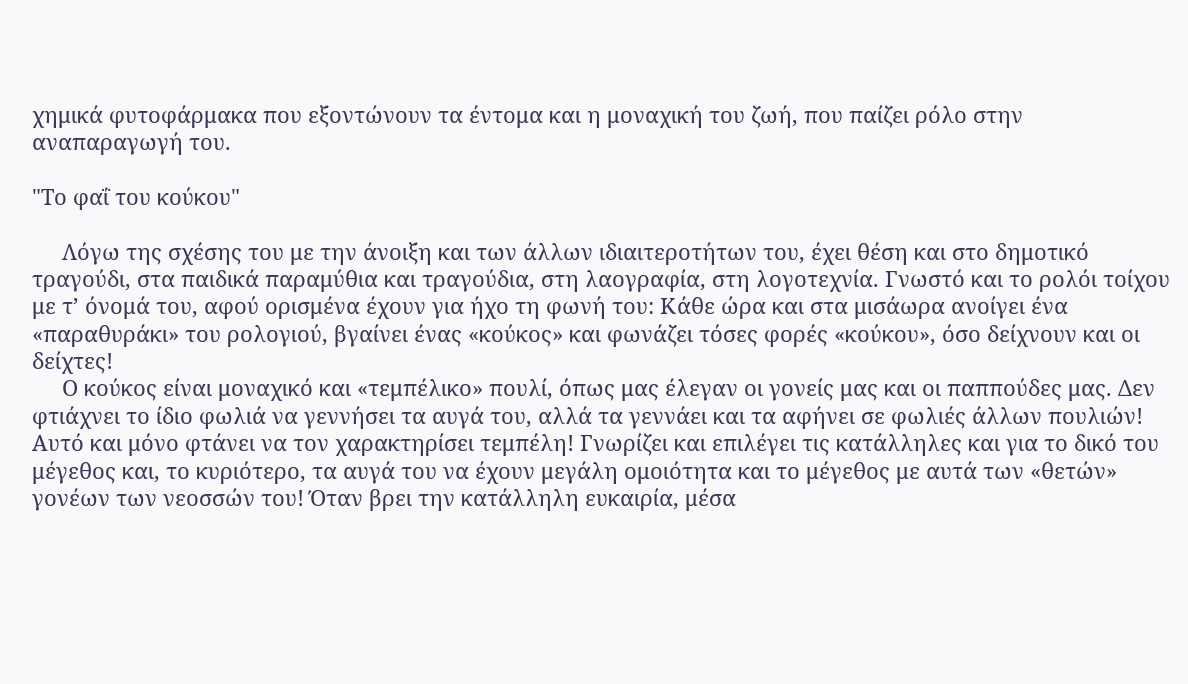χημικά φυτοφάρμακα που εξοντώνουν τα έντομα και η μοναχική του ζωή, που παίζει ρόλο στην αναπαραγωγή του.

"Το φαΐ του κούκου"

     Λόγω της σχέσης του με την άνοιξη και των άλλων ιδιαιτεροτήτων του, έχει θέση και στο δημοτικό τραγούδι, στα παιδικά παραμύθια και τραγούδια, στη λαογραφία, στη λογοτεχνία. Γνωστό και το ρολόι τοίχου με τ’ όνομά του, αφού ορισμένα έχουν για ήχο τη φωνή του: Κάθε ώρα και στα μισάωρα ανοίγει ένα «παραθυράκι» του ρολογιού, βγαίνει ένας «κούκος» και φωνάζει τόσες φορές «κούκου», όσο δείχνουν και οι δείχτες!
     Ο κούκος είναι μοναχικό και «τεμπέλικο» πουλί, όπως μας έλεγαν οι γονείς μας και οι παππούδες μας. Δεν φτιάχνει το ίδιο φωλιά να γεννήσει τα αυγά του, αλλά τα γεννάει και τα αφήνει σε φωλιές άλλων πουλιών! Αυτό και μόνο φτάνει να τον χαρακτηρίσει τεμπέλη! Γνωρίζει και επιλέγει τις κατάλληλες και για το δικό του μέγεθος και, το κυριότερο, τα αυγά του να έχουν μεγάλη ομοιότητα και το μέγεθος με αυτά των «θετών» γονέων των νεοσσών του! Όταν βρει την κατάλληλη ευκαιρία, μέσα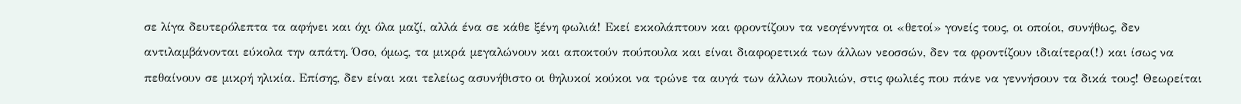σε λίγα δευτερόλεπτα τα αφήνει και όχι όλα μαζί, αλλά ένα σε κάθε ξένη φωλιά! Εκεί εκκολάπτουν και φροντίζουν τα νεογέννητα οι «θετοί» γονείς τους, οι οποίοι, συνήθως, δεν αντιλαμβάνονται εύκολα την απάτη. Όσο, όμως, τα μικρά μεγαλώνουν και αποκτούν πούπουλα και είναι διαφορετικά των άλλων νεοσσών, δεν τα φροντίζουν ιδιαίτερα(!) και ίσως να πεθαίνουν σε μικρή ηλικία. Επίσης, δεν είναι και τελείως ασυνήθιστο οι θηλυκοί κούκοι να τρώνε τα αυγά των άλλων πουλιών, στις φωλιές που πάνε να γεννήσουν τα δικά τους! Θεωρείται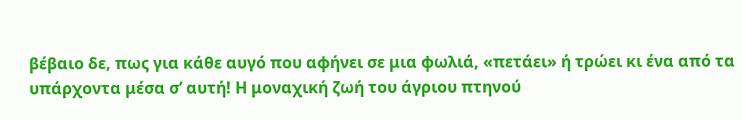βέβαιο δε, πως για κάθε αυγό που αφήνει σε μια φωλιά, «πετάει» ή τρώει κι ένα από τα υπάρχοντα μέσα σ’ αυτή! Η μοναχική ζωή του άγριου πτηνού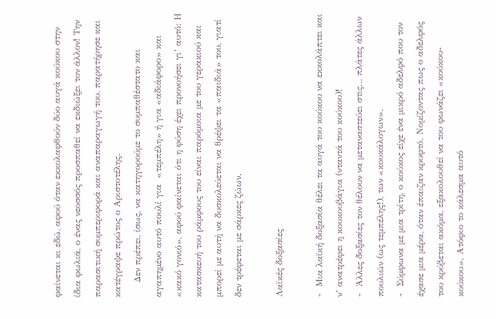φαίνεται κι εδώ, αφού όταν εκκολαφθούν δύο αυγά κούκου στην ίδια φωλιά, ο ένας νεοσσός προσπαθεί να εκδιώξει τον άλλον! Την παρασιτική συμπεριφορά και αναπαραγωγή του, παρατήρησε και κατέγραψε πρώτος ο Αριστοτέλης.
     Δεν πρέπει, ίσως, να κατηγορούμε το συμπαθέστατο και αγαπημένο αυτό πουλί για  «τεμπέλη» ή για «αδιάφορο» και «κακό γονιό», αφού φαίνεται ότι η φύση έχει προνοήσει γι’ αυτό: Η κατασκευή του ράμφους του είναι παρόμοια με του γερακιού και μπορεί με αυτή να δυσκολεύεται να θρέψει τα «παιδιά» του, γιατί δεν τρέφεται με σάρκες ζώων.

Λαϊκές δοξασίες

-  Μια λαϊκή δοξασία θέλει τα αυγά του κούκου να εκκολάπτει και ν’ ανατρέφει η κουκουβάγια (νταντά του κούκου)!
-  Άλλες δοξασίες τον θέλουν να μεταναστεύει στις… πλάτες άλλων πουλιών (ως τεμπέλης!), των «κουκάλογων».
-  Σύμφωνα με μια τρίτη, ο κούκος είχε ένα μικρό αδελφό που τον έχασε μια μέρα, όταν έπαιζαν κρυφτό. Νομίζοντας πως ο αδελφός του κρύβεται ακόμα, εξακολουθεί να του φωνάζει «κούκου-κούκου». Ατόφιο το κάλεσμα αυτό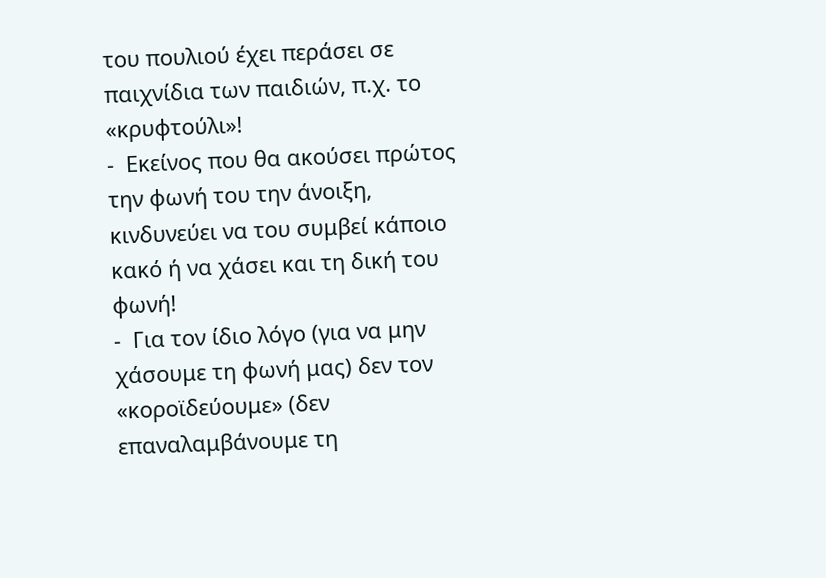του πουλιού έχει περάσει σε παιχνίδια των παιδιών, π.χ. το «κρυφτούλι»!
-  Εκείνος που θα ακούσει πρώτος την φωνή του την άνοιξη, κινδυνεύει να του συμβεί κάποιο κακό ή να χάσει και τη δική του φωνή!
-  Για τον ίδιο λόγο (για να μην χάσουμε τη φωνή μας) δεν τον «κοροϊδεύουμε» (δεν επαναλαμβάνουμε τη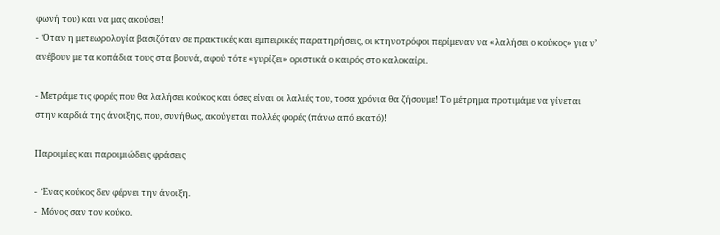φωνή του) και να μας ακούσει!
-  Όταν η μετεωρολογία βασιζόταν σε πρακτικές και εμπειρικές παρατηρήσεις, οι κτηνοτρόφοι περίμεναν να «λαλήσει ο κούκος» για ν’ ανέβουν με τα κοπάδια τους στα βουνά, αφού τότε «γυρίζει» οριστικά ο καιρός στο καλοκαίρι.

- Μετράμε τις φορές που θα λαλήσει κούκος και όσες είναι οι λαλιές του, τοσα χρόνια θα ζήσουμε! Το μέτρημα προτιμάμε να γίνεται στην καρδιά της άνοιξης, που, συνήθως, ακούγεται πολλές φορές (πάνω από εκατό)!

Παροιμίες και παροιμιώδεις φράσεις

-  Ένας κούκος δεν φέρνει την άνοιξη.
-  Μόνος σαν τον κούκο.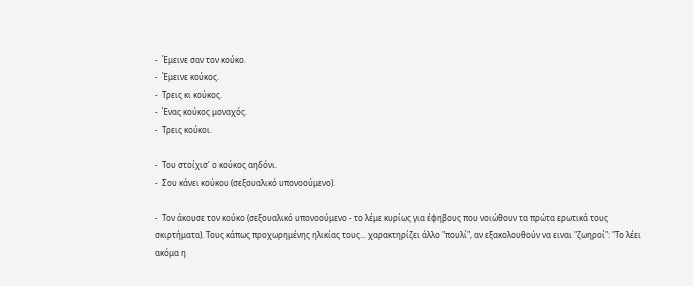-  Έμεινε σαν τον κούκο.
-  Έμεινε κούκος.
-  Τρεις κι κούκος.
-  Ένας κούκος μοναχός.
-  Τρεις κούκοι.

-  Του στοίχισ' ο κούκος αηδόνι.
-  Σου κάνει κούκου (σεξουαλικό υπονοούμενο).

-  Τον άκουσε τον κούκο (σεξουαλικό υπονοούμενο - το λέμε κυρίως για έφηβους που νοιώθουν τα πρώτα ερωτικά τους σκιρτήματα). Τους κάπως προχωρημένης ηλικίας τους... χαρακτηρίζει άλλο "πουλί", αν εξακολουθούν να ειναι "ζωηροί": "Το λέει ακόμα η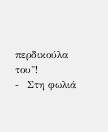περδικούλα του"!
-  Στη φωλιά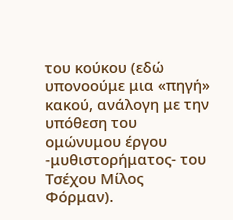του κούκου (εδώ υπονοούμε μια «πηγή» κακού, ανάλογη με την υπόθεση του ομώνυμου έργου -μυθιστορήματος- του Τσέχου Μίλος Φόρμαν).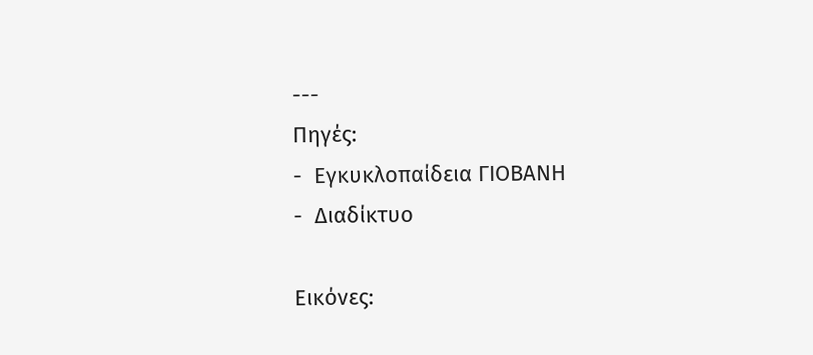---
Πηγές:
-  Εγκυκλοπαίδεια ΓΙΟΒΑΝΗ
-  Διαδίκτυο

Εικόνες: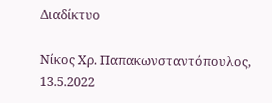Διαδίκτυο

Νίκος Χρ. Παπακωνσταντόπουλος, 13.5.2022